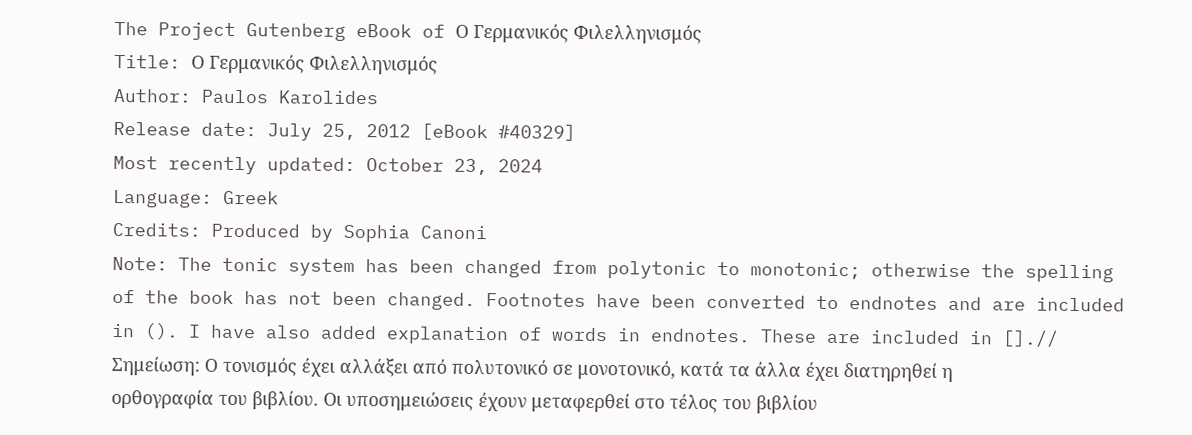The Project Gutenberg eBook of Ο Γερμανικός Φιλελληνισμός
Title: Ο Γερμανικός Φιλελληνισμός
Author: Paulos Karolides
Release date: July 25, 2012 [eBook #40329]
Most recently updated: October 23, 2024
Language: Greek
Credits: Produced by Sophia Canoni
Note: The tonic system has been changed from polytonic to monotonic; otherwise the spelling of the book has not been changed. Footnotes have been converted to endnotes and are included in (). I have also added explanation of words in endnotes. These are included in [].// Σημείωση: Ο τονισμός έχει αλλάξει από πολυτονικό σε μονοτονικό, κατά τα άλλα έχει διατηρηθεί η ορθογραφία του βιβλίου. Οι υποσημειώσεις έχουν μεταφερθεί στο τέλος του βιβλίου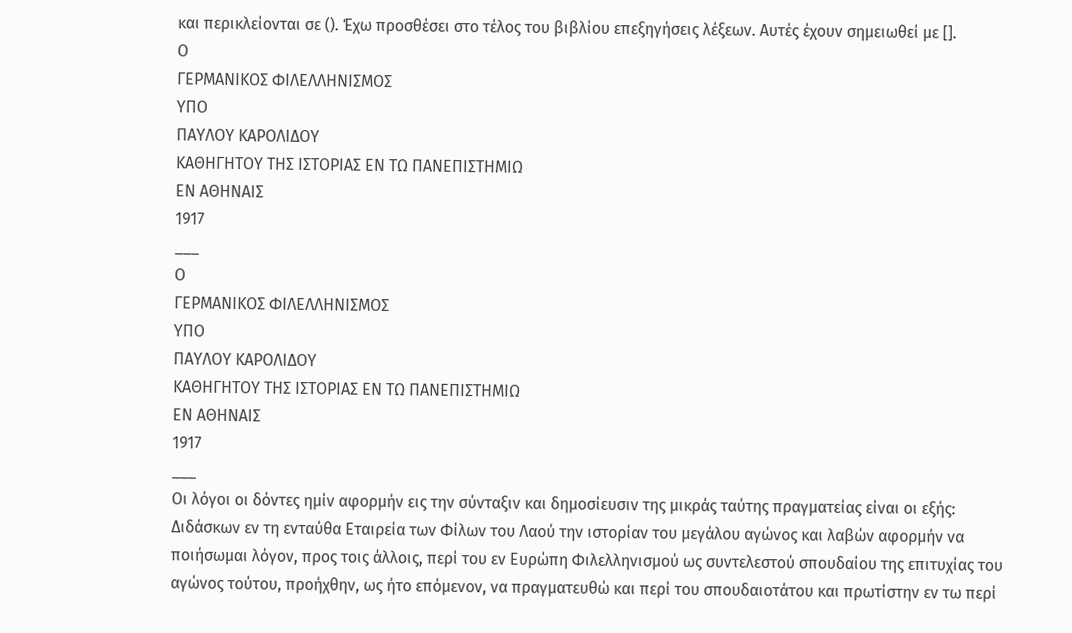και περικλείονται σε (). Έχω προσθέσει στο τέλος του βιβλίου επεξηγήσεις λέξεων. Αυτές έχουν σημειωθεί με [].
Ο
ΓΕΡΜΑΝΙΚΟΣ ΦΙΛΕΛΛΗΝΙΣΜΟΣ
ΥΠΟ
ΠΑΥΛΟΥ ΚΑΡΟΛΙΔΟΥ
ΚΑΘΗΓΗΤΟΥ ΤΗΣ ΙΣΤΟΡΙΑΣ ΕΝ ΤΩ ΠΑΝΕΠΙΣΤΗΜΙΩ
ΕΝ ΑΘΗΝΑΙΣ
1917
___
Ο
ΓΕΡΜΑΝΙΚΟΣ ΦΙΛΕΛΛΗΝΙΣΜΟΣ
ΥΠΟ
ΠΑΥΛΟΥ ΚΑΡΟΛΙΔΟΥ
KΑΘΗΓΗΤΟΥ ΤΗΣ ΙΣΤΟΡΙΑΣ ΕΝ ΤΩ ΠΑΝΕΠΙΣΤΗΜΙΩ
ΕΝ ΑΘΗΝΑΙΣ
1917
___
Οι λόγοι οι δόντες ημίν αφορμήν εις την σύνταξιν και δημοσίευσιν της μικράς ταύτης πραγματείας είναι οι εξής: Διδάσκων εν τη ενταύθα Εταιρεία των Φίλων του Λαού την ιστορίαν του μεγάλου αγώνος και λαβών αφορμήν να ποιήσωμαι λόγον, προς τοις άλλοις, περί του εν Ευρώπη Φιλελληνισμού ως συντελεστού σπουδαίου της επιτυχίας του αγώνος τούτου, προήχθην, ως ήτο επόμενον, να πραγματευθώ και περί του σπουδαιοτάτου και πρωτίστην εν τω περί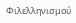Φιλελληνισμού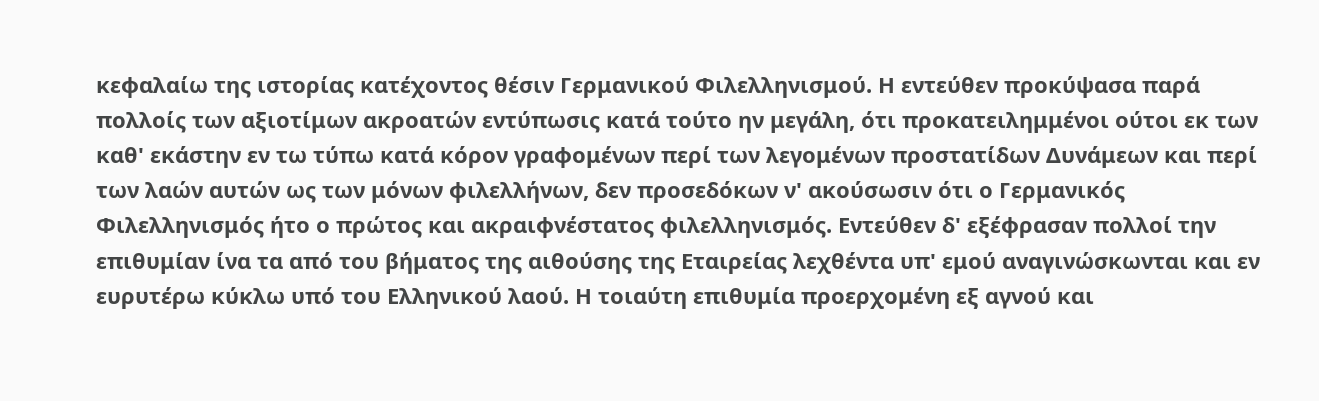κεφαλαίω της ιστορίας κατέχοντος θέσιν Γερμανικού Φιλελληνισμού. Η εντεύθεν προκύψασα παρά πολλοίς των αξιοτίμων ακροατών εντύπωσις κατά τούτο ην μεγάλη, ότι προκατειλημμένοι ούτοι εκ των καθ' εκάστην εν τω τύπω κατά κόρον γραφομένων περί των λεγομένων προστατίδων Δυνάμεων και περί των λαών αυτών ως των μόνων φιλελλήνων, δεν προσεδόκων ν' ακούσωσιν ότι ο Γερμανικός Φιλελληνισμός ήτο ο πρώτος και ακραιφνέστατος φιλελληνισμός. Εντεύθεν δ' εξέφρασαν πολλοί την επιθυμίαν ίνα τα από του βήματος της αιθούσης της Εταιρείας λεχθέντα υπ' εμού αναγινώσκωνται και εν ευρυτέρω κύκλω υπό του Ελληνικού λαού. Η τοιαύτη επιθυμία προερχομένη εξ αγνού και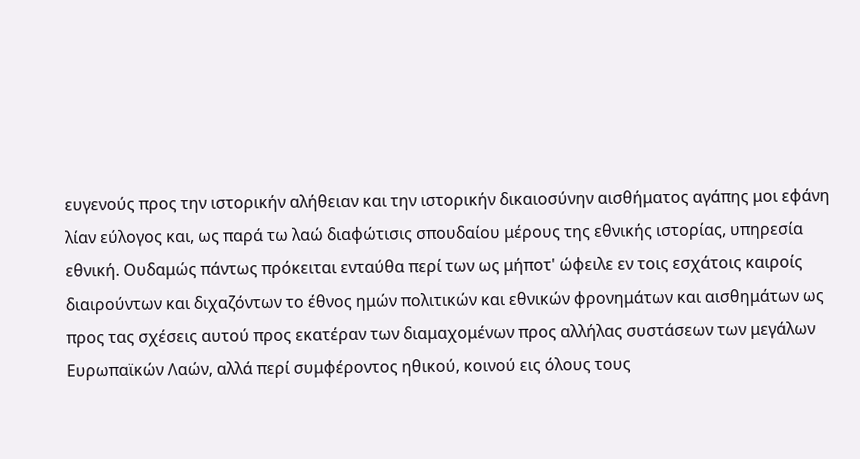ευγενούς προς την ιστορικήν αλήθειαν και την ιστορικήν δικαιοσύνην αισθήματος αγάπης μοι εφάνη λίαν εύλογος και, ως παρά τω λαώ διαφώτισις σπουδαίου μέρους της εθνικής ιστορίας, υπηρεσία εθνική. Ουδαμώς πάντως πρόκειται ενταύθα περί των ως μήποτ' ώφειλε εν τοις εσχάτοις καιροίς διαιρούντων και διχαζόντων το έθνος ημών πολιτικών και εθνικών φρονημάτων και αισθημάτων ως προς τας σχέσεις αυτού προς εκατέραν των διαμαχομένων προς αλλήλας συστάσεων των μεγάλων Ευρωπαϊκών Λαών, αλλά περί συμφέροντος ηθικού, κοινού εις όλους τους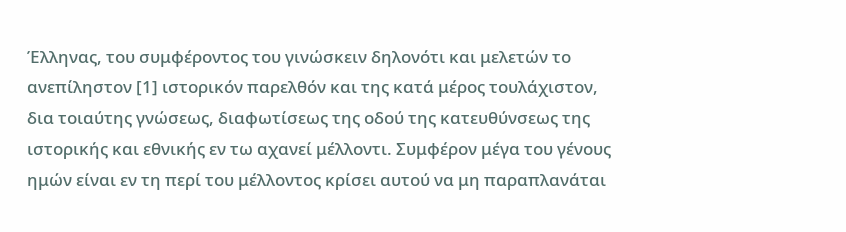Έλληνας, του συμφέροντος του γινώσκειν δηλονότι και μελετών το ανεπίληστον [1] ιστορικόν παρελθόν και της κατά μέρος τουλάχιστον, δια τοιαύτης γνώσεως, διαφωτίσεως της οδού της κατευθύνσεως της ιστορικής και εθνικής εν τω αχανεί μέλλοντι. Συμφέρον μέγα του γένους ημών είναι εν τη περί του μέλλοντος κρίσει αυτού να μη παραπλανάται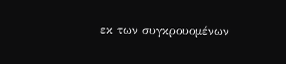εκ των συγκρουομένων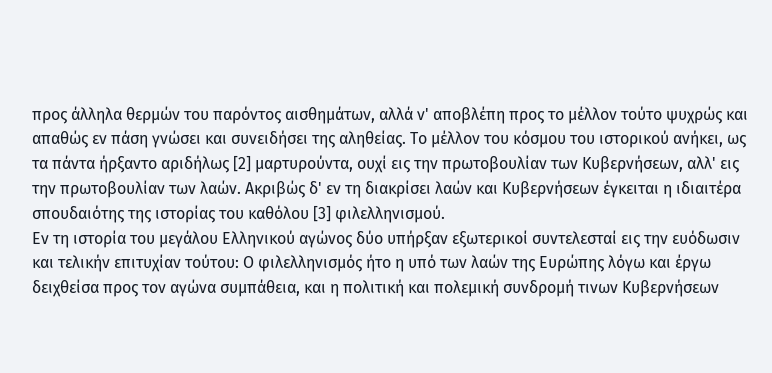προς άλληλα θερμών του παρόντος αισθημάτων, αλλά ν' αποβλέπη προς το μέλλον τούτο ψυχρώς και απαθώς εν πάση γνώσει και συνειδήσει της αληθείας. Το μέλλον του κόσμου του ιστορικού ανήκει, ως τα πάντα ήρξαντο αριδήλως [2] μαρτυρούντα, ουχί εις την πρωτοβουλίαν των Κυβερνήσεων, αλλ' εις την πρωτοβουλίαν των λαών. Ακριβώς δ' εν τη διακρίσει λαών και Κυβερνήσεων έγκειται η ιδιαιτέρα σπουδαιότης της ιστορίας του καθόλου [3] φιλελληνισμού.
Εν τη ιστορία του μεγάλου Ελληνικού αγώνος δύο υπήρξαν εξωτερικοί συντελεσταί εις την ευόδωσιν και τελικήν επιτυχίαν τούτου: Ο φιλελληνισμός ήτο η υπό των λαών της Ευρώπης λόγω και έργω δειχθείσα προς τον αγώνα συμπάθεια, και η πολιτική και πολεμική συνδρομή τινων Κυβερνήσεων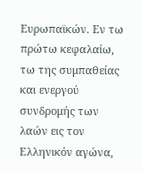Ευρωπαϊκών. Εν τω πρώτω κεφαλαίω, τω της συμπαθείας και ενεργού συνδρομής των λαών εις τον Ελληνικόν αγώνα,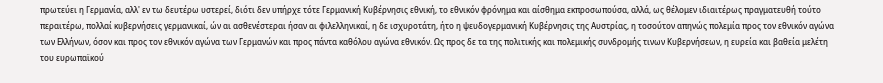πρωτεύει η Γερμανία, αλλ' εν τω δευτέρω υστερεί, διότι δεν υπήρχε τότε Γερμανική Κυβέρνησις εθνική, το εθνικόν φρόνημα και αίσθημα εκπροσωπούσα, αλλά, ως θέλομεν ιδιαιτέρως πραγματευθή τούτο περαιτέρω, πολλαί κυβερνήσεις γερμανικαί, ών αι ασθενέστεραι ήσαν αι φιλελληνικαί, η δε ισχυροτάτη, ήτο η ψευδογερμανική Κυβέρνησις της Αυστρίας, η τοσούτον απηνώς πολεμία προς τον εθνικόν αγώνα των Ελλήνων, όσον και προς τον εθνικόν αγώνα των Γερμανών και προς πάντα καθόλου αγώνα εθνικόν. Ως προς δε τα της πολιτικής και πολεμικής συνδρομής τινων Κυβερνήσεων, η ευρεία και βαθεία μελέτη του ευρωπαϊκού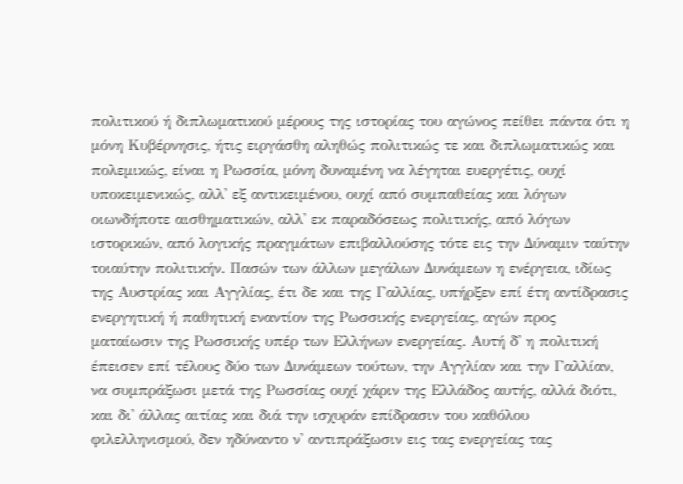πολιτικού ή διπλωματικού μέρους της ιστορίας του αγώνος πείθει πάντα ότι η μόνη Κυβέρνησις, ήτις ειργάσθη αληθώς πολιτικώς τε και διπλωματικώς και πολεμικώς, είναι η Ρωσσία, μόνη δυναμένη να λέγηται ευεργέτις, ουχί υποκειμενικώς, αλλ' εξ αντικειμένου, ουχί από συμπαθείας και λόγων οιωνδήποτε αισθηματικών, αλλ' εκ παραδόσεως πολιτικής, από λόγων ιστορικών, από λογικής πραγμάτων επιβαλλούσης τότε εις την Δύναμιν ταύτην τοιαύτην πολιτικήν. Πασών των άλλων μεγάλων Δυνάμεων η ενέργεια, ιδίως της Αυστρίας και Αγγλίας, έτι δε και της Γαλλίας, υπήρξεν επί έτη αντίδρασις ενεργητική ή παθητική εναντίον της Ρωσσικής ενεργείας, αγών προς ματαίωσιν της Ρωσσικής υπέρ των Ελλήνων ενεργείας. Αυτή δ' η πολιτική έπεισεν επί τέλους δύο των Δυνάμεων τούτων, την Αγγλίαν και την Γαλλίαν, να συμπράξωσι μετά της Ρωσσίας ουχί χάριν της Ελλάδος αυτής, αλλά διότι, και δι' άλλας αιτίας και διά την ισχυράν επίδρασιν του καθόλου φιλελληνισμού, δεν ηδύναντο ν' αντιπράξωσιν εις τας ενεργείας τας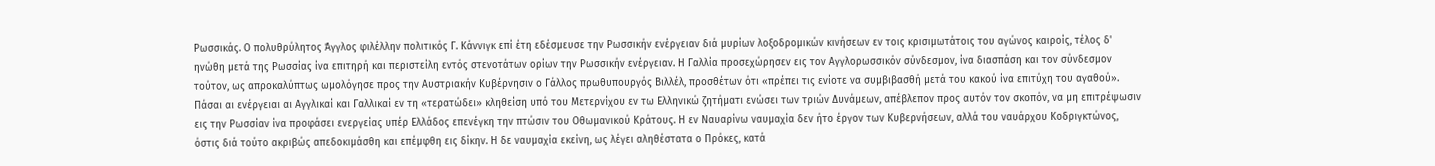Ρωσσικάς. Ο πολυθρύλητος Άγγλος φιλέλλην πολιτικός Γ. Κάννιγκ επί έτη εδέσμευσε την Ρωσσικήν ενέργειαν διά μυρίων λοξοδρομικών κινήσεων εν τοις κρισιμωτάτοις του αγώνος καιροίς, τέλος δ' ηνώθη μετά της Ρωσσίας ίνα επιτηρή και περιστείλη εντός στενοτάτων ορίων την Ρωσσικήν ενέργειαν. Η Γαλλία προσεχώρησεν εις τον Αγγλορωσσικόν σύνδεσμον, ίνα διασπάση και τον σύνδεσμον τούτον, ως απροκαλύπτως ωμολόγησε προς την Αυστριακήν Κυβέρνησιν ο Γάλλος πρωθυπουργός Βιλλέλ, προσθέτων ότι «πρέπει τις ενίοτε να συμβιβασθή μετά του κακού ίνα επιτύχη του αγαθού». Πάσαι αι ενέργειαι αι Αγγλικαί και Γαλλικαί εν τη «τερατώδει» κληθείση υπό του Μετερνίχου εν τω Ελληνικώ ζητήματι ενώσει των τριών Δυνάμεων, απέβλεπον προς αυτόν τον σκοπόν, να μη επιτρέψωσιν εις την Ρωσσίαν ίνα προφάσει ενεργείας υπέρ Ελλάδος επενέγκη την πτώσιν του Οθωμανικού Κράτους. Η εν Ναυαρίνω ναυμαχία δεν ήτο έργον των Κυβερνήσεων, αλλά του ναυάρχου Κοδριγκτώνος, όστις διά τούτο ακριβώς απεδοκιμάσθη και επέμφθη εις δίκην. Η δε ναυμαχία εκείνη, ως λέγει αληθέστατα ο Πρόκες, κατά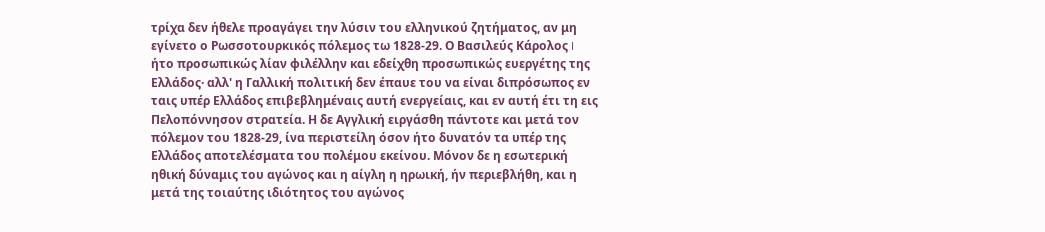τρίχα δεν ήθελε προαγάγει την λύσιν του ελληνικού ζητήματος, αν μη εγίνετο ο Ρωσσοτουρκικός πόλεμος τω 1828-29. Ο Βασιλεύς Κάρολος I ήτο προσωπικώς λίαν φιλέλλην και εδείχθη προσωπικώς ευεργέτης της Ελλάδος· αλλ' η Γαλλική πολιτική δεν έπαυε του να είναι διπρόσωπος εν ταις υπέρ Ελλάδος επιβεβλημέναις αυτή ενεργείαις, και εν αυτή έτι τη εις Πελοπόννησον στρατεία. Η δε Αγγλική ειργάσθη πάντοτε και μετά τον πόλεμον του 1828-29, ίνα περιστείλη όσον ήτο δυνατόν τα υπέρ της Ελλάδος αποτελέσματα του πολέμου εκείνου. Μόνον δε η εσωτερική ηθική δύναμις του αγώνος και η αίγλη η ηρωική, ήν περιεβλήθη, και η μετά της τοιαύτης ιδιότητος του αγώνος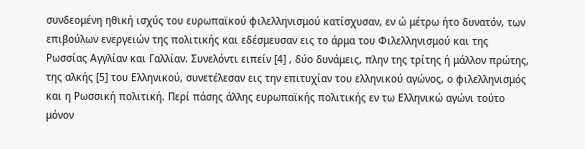συνδεομένη ηθική ισχύς του ευρωπαϊκού φιλελληνισμού κατίσχυσαν, εν ώ μέτρω ήτο δυνατόν, των επιβούλων ενεργειών της πολιτικής και εδέσμευσαν εις το άρμα του Φιλελληνισμού και της Ρωσσίας Αγγλίαν και Γαλλίαν. Συνελόντι ειπείν [4] , δύο δυνάμεις, πλην της τρίτης ή μάλλον πρώτης, της αλκής [5] του Ελληνικού, συνετέλεσαν εις την επιτυχίαν του ελληνικού αγώνος, ο φιλελληνισμός και η Ρωσσική πολιτική. Περί πάσης άλλης ευρωπαϊκής πολιτικής εν τω Ελληνικώ αγώνι τούτο μόνον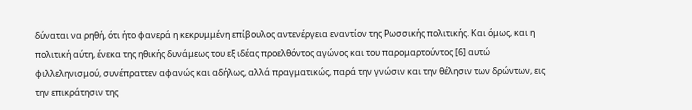δύναται να ρηθή, ότι ήτο φανερά η κεκρυμμένη επίβουλος αντενέργεια εναντίον της Ρωσσικής πολιτικής. Και όμως, και η πολιτική αύτη, ένεκα της ηθικής δυνάμεως του εξ ιδέας προελθόντος αγώνος και του παρομαρτούντος [6] αυτώ φιλλεληνισμού, συνέπραττεν αφανώς και αδήλως, αλλά πραγματικώς, παρά την γνώσιν και την θέλησιν των δρώντων, εις την επικράτησιν της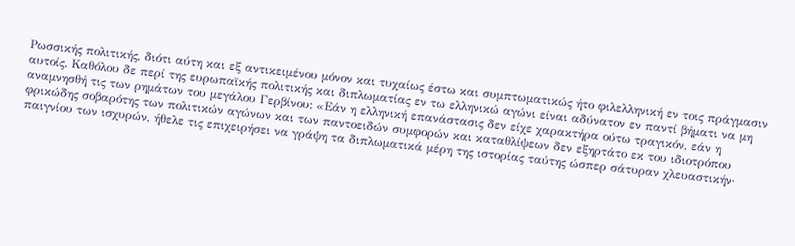Ρωσσικής πολιτικής, διότι αύτη και εξ αντικειμένου μόνον και τυχαίως έστω και συμπτωματικώς ήτο φιλελληνική εν τοις πράγμασιν αυτοίς. Καθόλου δε περί της ευρωπαϊκής πολιτικής και διπλωματίας εν τω ελληνικώ αγώνι είναι αδύνατον εν παντί βήματι να μη αναμνησθή τις των ρημάτων του μεγάλου Γερβίνου: «Εάν η ελληνική επανάστασις δεν είχε χαρακτήρα ούτω τραγικόν, εάν η φρικώδης σοβαρότης των πολιτικών αγώνων και των παντοειδών συμφορών και καταθλίψεων δεν εξηρτάτο εκ του ιδιοτρόπου παιγνίου των ισχυρών, ήθελε τις επιχειρήσει να γράψη τα διπλωματικά μέρη της ιστορίας ταύτης ώσπερ σάτυραν χλευαστικήν·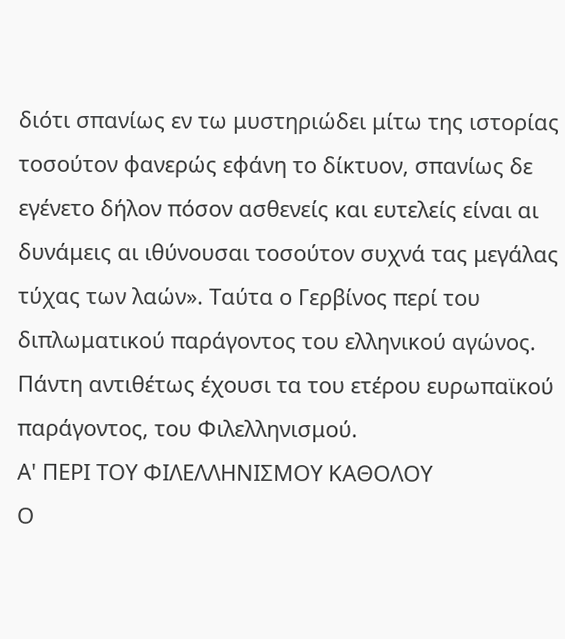διότι σπανίως εν τω μυστηριώδει μίτω της ιστορίας τοσούτον φανερώς εφάνη το δίκτυον, σπανίως δε εγένετο δήλον πόσον ασθενείς και ευτελείς είναι αι δυνάμεις αι ιθύνουσαι τοσούτον συχνά τας μεγάλας τύχας των λαών». Ταύτα ο Γερβίνος περί του διπλωματικού παράγοντος του ελληνικού αγώνος. Πάντη αντιθέτως έχουσι τα του ετέρου ευρωπαϊκού παράγοντος, του Φιλελληνισμού.
Α' ΠΕΡΙ ΤΟΥ ΦΙΛΕΛΛΗΝΙΣΜΟΥ ΚΑΘΟΛΟΥ
Ο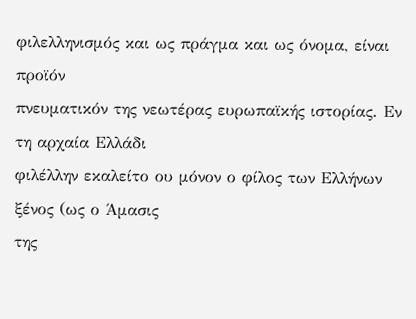φιλελληνισμός και ως πράγμα και ως όνομα, είναι προϊόν
πνευματικόν της νεωτέρας ευρωπαϊκής ιστορίας. Εν τη αρχαία Ελλάδι
φιλέλλην εκαλείτο ου μόνον ο φίλος των Ελλήνων ξένος (ως ο Άμασις
της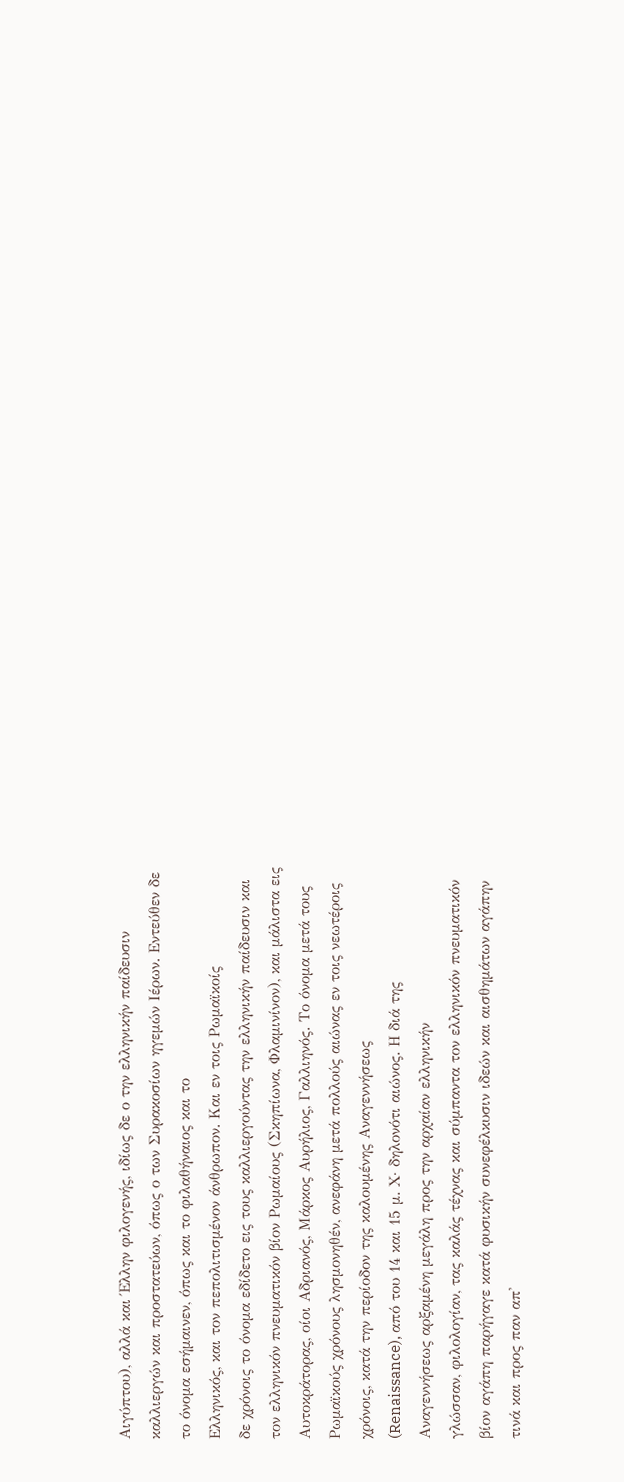Αιγύπτου), αλλά και Έλλην φιλογενής, ιδίως δε ο την ελληνικήν παίδευσιν
καλλιεργών και προστατεύων, όπως ο των Συρακοσίων ηγεμών Ιέρων. Εντεύθεν δε
το όνομα εσήμαινεν, όπως και το φιλαθήναιος και το
Ελληνικός, και τον πεπολιτισμένον άνθρωπον. Και εν τοις Ρωμαϊκοίς
δε χρόνοις το όνομα εδίδετο εις τους καλλιεργούντας την ελληνικήν παίδευσιν και
τον ελληνικόν πνευματικόν βίον Ρωμαίους (Σκηπίωνα, Φλαμινίνον), και μάλιστα εις
Αυτοκράτορας, οίοι Αδριανός, Μάρκος Αυρήλιος, Γαλλιηνός. Το όνομα μετά τους
Ρωμαϊκούς χρόνους λησμονηθέν, ανεφάνη μετά πολλούς αιώνας εν τοις νεωτέροις
χρόνοις, κατά την περίοδον της καλουμένης Αναγεννήσεως
(Renaissance), από του 14 και 15 μ. Χ· δηλονότι αιώνος. Η διά της
Αναγεννήσεως αρξαμένη μεγάλη προς την αρχαίαν ελληνικήν
γλώσσαν, φιλολογίαν, τας καλάς τέχνας και σύμπαντα τον ελληνικόν πνευματικόν
βίον αγάπη παρήγαγε κατά φυσικήν συνεφέλκυσιν ιδεών και αισθημάτων αγάπην
τινά και προς παν απ'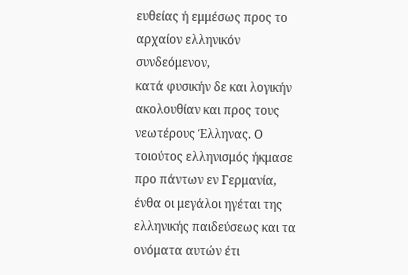ευθείας ή εμμέσως προς το αρχαίον ελληνικόν συνδεόμενον,
κατά φυσικήν δε και λογικήν ακολουθίαν και προς τους νεωτέρους Έλληνας. Ο
τοιούτος ελληνισμός ήκμασε προ πάντων εν Γερμανία, ένθα οι μεγάλοι ηγέται της
ελληνικής παιδεύσεως και τα ονόματα αυτών έτι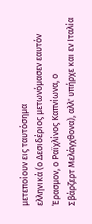μετεποίουν εις ταυτόσημα
ελληνικά (ο Δεσιδέριος μετωνόμασεν εαυτόν Έρασμον, ο Ραϊχλίνος Καπνίωνα, ο
Σβάρζερτ Μελάγχθονα), αλλ' υπήρχε και εν Ιταλία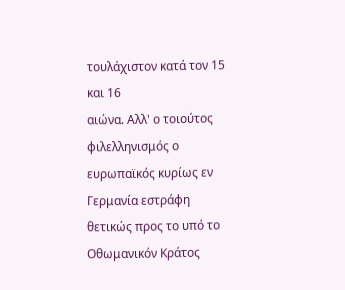τουλάχιστον κατά τον 15 και 16
αιώνα. Αλλ' ο τοιούτος φιλελληνισμός ο ευρωπαϊκός κυρίως εν Γερμανία εστράφη
θετικώς προς το υπό το Οθωμανικόν Κράτος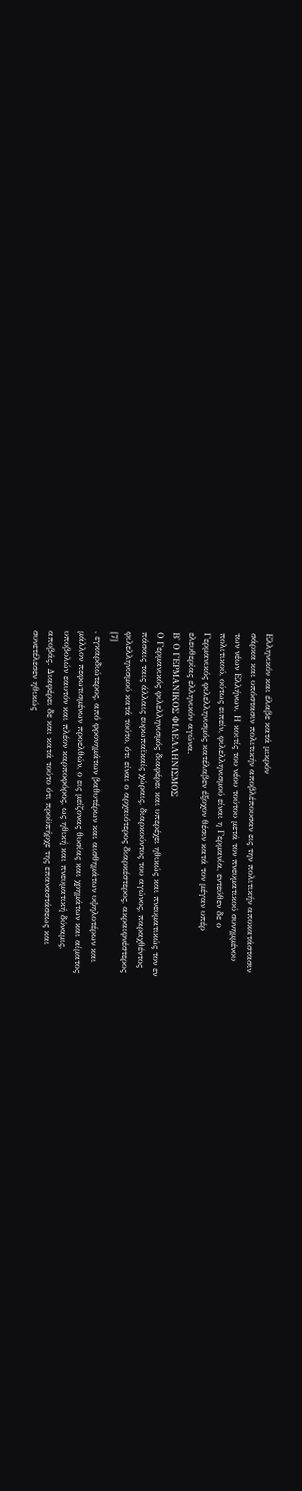Ελληνικόν και έλαβε κατά μικρόν
σάρκα και υπόστασιν πολιτικήν αποβλέπουσαν εις την πολιτικήν αποκατάστασιν
των νέων Ελλήνων. Η κοιτίς του νέου τούτου μετά τον πνευματικού συνημμένου
πολιτικού, ούτως ειπείν, φιλελληνισμού είναι η Γερμανία, εντεύθεν δε ο
Γερμανικός φιλελληνισμός κατέλαβεν έξοχον θέσιν κατά τον μέγαν υπέρ
ελευθερίας ελληνικόν αγώνα.
Β' Ο ΓΕΡΜΑΝΙΚΟΣ ΦΙΛΕΛΛΗΝΙΣΜΟΣ
Ο Γερμανικός φιλελληνισμός διαφέρει και υπερέχει ηθικώς και πνευματικώς τον εν
πάσαις ταις άλλαις ευρωπαϊκαίς χώραις, διαρκούντος του αγώνος, παραχθέντος
φιλελληνισμού κατά τούτο, ότι είναι ο αρχαιότερος διαρκέστερος, ακραιφνέστερος
[7]
, εγκαρδιώτερος, από φρονημάτων βαθυτέρων και αισθημάτων υψηλοτέρων και
μάλλον πεφωτισμένων προελθών, ο εις μείζονας θυσίας και χρημάτων και αίματος
υποβολών εαυτόν και πλέον καρποφόρος, ως ηθική και πνευματική δύναμις,
αποβάς. Διαφέρει δε και κατά τούτο ότι προϋπήρχε της επαναστάσεως και
συνετέλεσεν ηθικώς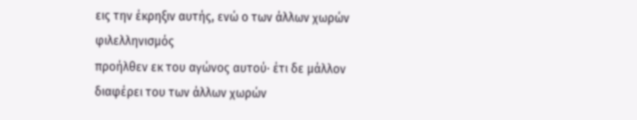εις την έκρηξιν αυτής, ενώ ο των άλλων χωρών φιλελληνισμός
προήλθεν εκ του αγώνος αυτού· έτι δε μάλλον διαφέρει του των άλλων χωρών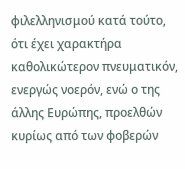φιλελληνισμού κατά τούτο, ότι έχει χαρακτήρα καθολικώτερον πνευματικόν,
ενεργώς νοερόν, ενώ ο της άλλης Ευρώπης, προελθών κυρίως από των φοβερών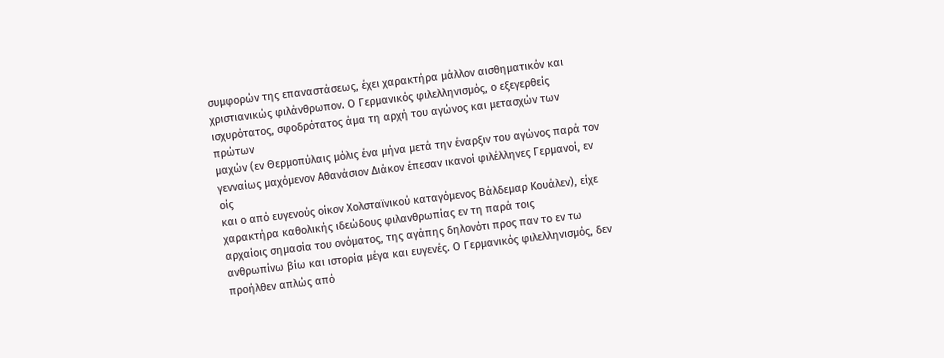συμφορών της επαναστάσεως, έχει χαρακτήρα μάλλον αισθηματικόν και
χριστιανικώς φιλάνθρωπον. Ο Γερμανικός φιλελληνισμός, ο εξεγερθείς
ισχυρότατος, σφοδρότατος άμα τη αρχή του αγώνος και μετασχών των πρώτων
μαχών (εν Θερμοπύλαις μόλις ένα μήνα μετά την έναρξιν του αγώνος παρά τον
γενναίως μαχόμενον Αθανάσιον Διάκον έπεσαν ικανοί φιλέλληνες Γερμανοί, εν οίς
και ο από ευγενούς οίκον Χολσταϊνικού καταγόμενος Βάλδεμαρ Κουάλεν), είχε
χαρακτήρα καθολικής ιδεώδους φιλανθρωπίας εν τη παρά τοις
αρχαίοις σημασία του ονόματος, της αγάπης δηλονότι προς παν το εν τω
ανθρωπίνω βίω και ιστορία μέγα και ευγενές. Ο Γερμανικός φιλελληνισμός, δεν
προήλθεν απλώς από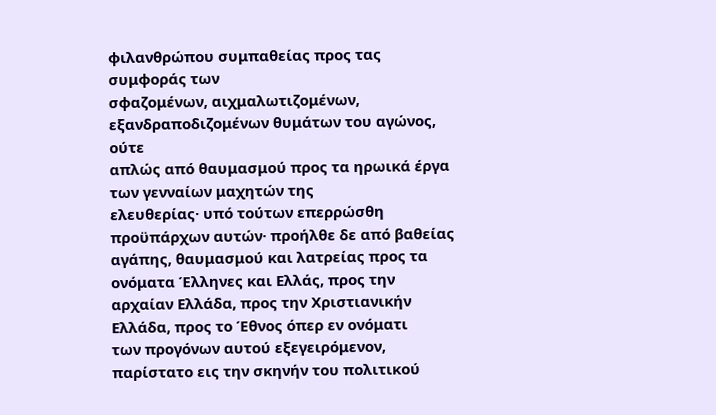φιλανθρώπου συμπαθείας προς τας συμφοράς των
σφαζομένων, αιχμαλωτιζομένων, εξανδραποδιζομένων θυμάτων του αγώνος, ούτε
απλώς από θαυμασμού προς τα ηρωικά έργα των γενναίων μαχητών της
ελευθερίας· υπό τούτων επερρώσθη προϋπάρχων αυτών· προήλθε δε από βαθείας
αγάπης, θαυμασμού και λατρείας προς τα ονόματα Έλληνες και Ελλάς, προς την
αρχαίαν Ελλάδα, προς την Χριστιανικήν Ελλάδα, προς το Έθνος όπερ εν ονόματι
των προγόνων αυτού εξεγειρόμενον, παρίστατο εις την σκηνήν του πολιτικού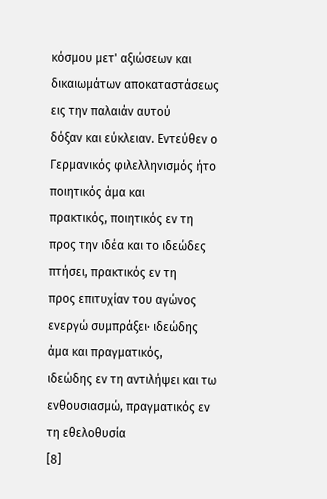κόσμου μετ' αξιώσεων και δικαιωμάτων αποκαταστάσεως εις την παλαιάν αυτού
δόξαν και εύκλειαν. Εντεύθεν ο Γερμανικός φιλελληνισμός ήτο ποιητικός άμα και
πρακτικός, ποιητικός εν τη προς την ιδέα και το ιδεώδες πτήσει, πρακτικός εν τη
προς επιτυχίαν του αγώνος ενεργώ συμπράξει· ιδεώδης άμα και πραγματικός,
ιδεώδης εν τη αντιλήψει και τω ενθουσιασμώ, πραγματικός εν τη εθελοθυσία
[8]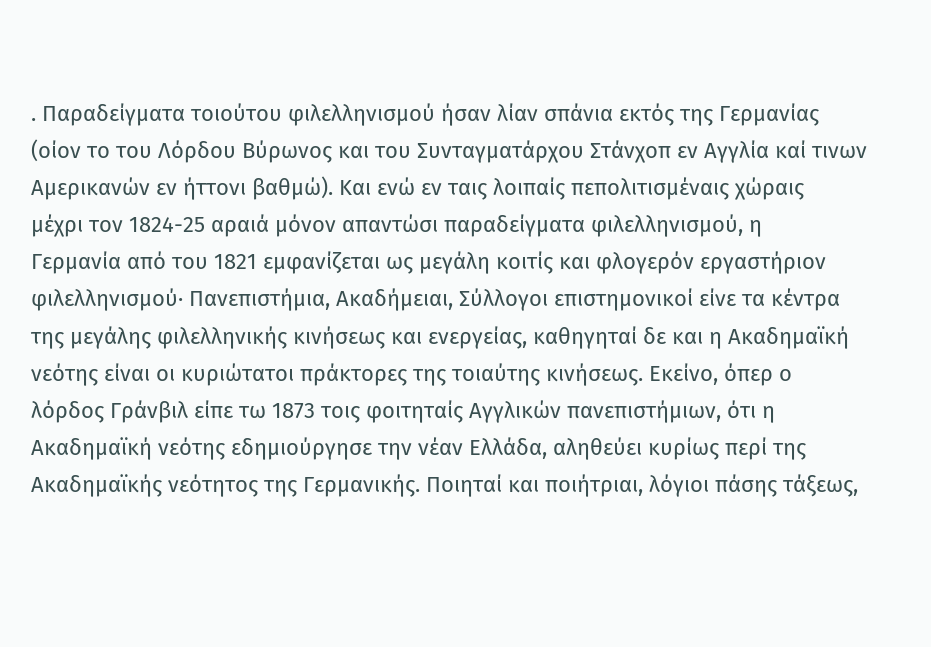. Παραδείγματα τοιούτου φιλελληνισμού ήσαν λίαν σπάνια εκτός της Γερμανίας
(οίον το του Λόρδου Βύρωνος και του Συνταγματάρχου Στάνχοπ εν Αγγλία καί τινων
Αμερικανών εν ήττονι βαθμώ). Και ενώ εν ταις λοιπαίς πεπολιτισμέναις χώραις
μέχρι τον 1824-25 αραιά μόνον απαντώσι παραδείγματα φιλελληνισμού, η
Γερμανία από του 1821 εμφανίζεται ως μεγάλη κοιτίς και φλογερόν εργαστήριον
φιλελληνισμού· Πανεπιστήμια, Ακαδήμειαι, Σύλλογοι επιστημονικοί είνε τα κέντρα
της μεγάλης φιλελληνικής κινήσεως και ενεργείας, καθηγηταί δε και η Ακαδημαϊκή
νεότης είναι οι κυριώτατοι πράκτορες της τοιαύτης κινήσεως. Εκείνο, όπερ ο
λόρδος Γράνβιλ είπε τω 1873 τοις φοιτηταίς Αγγλικών πανεπιστήμιων, ότι η
Ακαδημαϊκή νεότης εδημιούργησε την νέαν Ελλάδα, αληθεύει κυρίως περί της
Ακαδημαϊκής νεότητος της Γερμανικής. Ποιηταί και ποιήτριαι, λόγιοι πάσης τάξεως,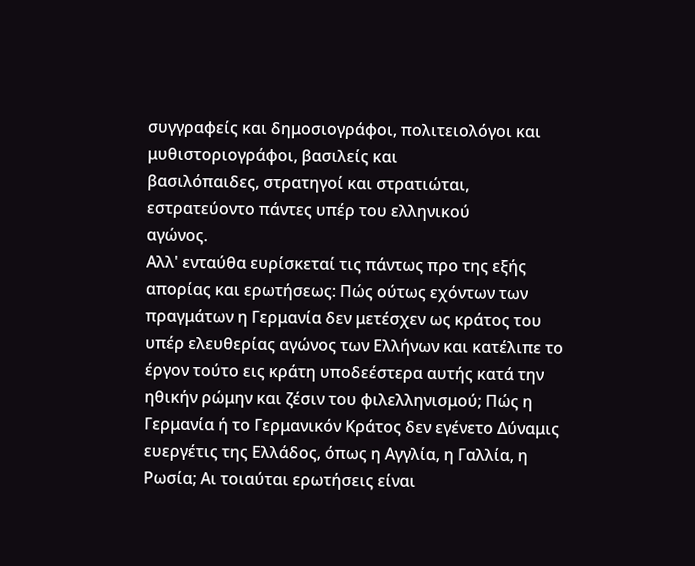συγγραφείς και δημοσιογράφοι, πολιτειολόγοι και μυθιστοριογράφοι, βασιλείς και
βασιλόπαιδες, στρατηγοί και στρατιώται, εστρατεύοντο πάντες υπέρ του ελληνικού
αγώνος.
Αλλ' ενταύθα ευρίσκεταί τις πάντως προ της εξής απορίας και ερωτήσεως: Πώς ούτως εχόντων των πραγμάτων η Γερμανία δεν μετέσχεν ως κράτος του υπέρ ελευθερίας αγώνος των Ελλήνων και κατέλιπε το έργον τούτο εις κράτη υποδεέστερα αυτής κατά την ηθικήν ρώμην και ζέσιν του φιλελληνισμού; Πώς η Γερμανία ή το Γερμανικόν Κράτος δεν εγένετο Δύναμις ευεργέτις της Ελλάδος, όπως η Αγγλία, η Γαλλία, η Ρωσία; Αι τοιαύται ερωτήσεις είναι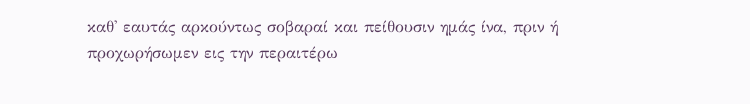καθ' εαυτάς αρκούντως σοβαραί και πείθουσιν ημάς ίνα, πριν ή προχωρήσωμεν εις την περαιτέρω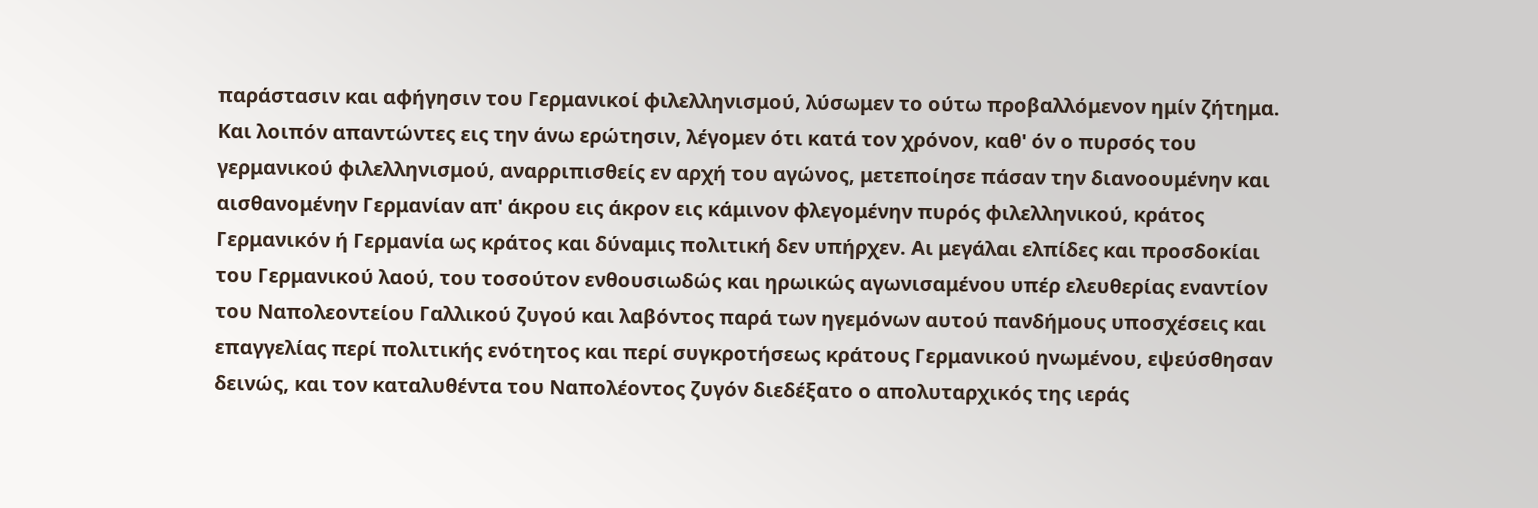παράστασιν και αφήγησιν του Γερμανικοί φιλελληνισμού, λύσωμεν το ούτω προβαλλόμενον ημίν ζήτημα.
Και λοιπόν απαντώντες εις την άνω ερώτησιν, λέγομεν ότι κατά τον χρόνον, καθ' όν ο πυρσός του γερμανικού φιλελληνισμού, αναρριπισθείς εν αρχή του αγώνος, μετεποίησε πάσαν την διανοουμένην και αισθανομένην Γερμανίαν απ' άκρου εις άκρον εις κάμινον φλεγομένην πυρός φιλελληνικού, κράτος Γερμανικόν ή Γερμανία ως κράτος και δύναμις πολιτική δεν υπήρχεν. Αι μεγάλαι ελπίδες και προσδοκίαι του Γερμανικού λαού, του τοσούτον ενθουσιωδώς και ηρωικώς αγωνισαμένου υπέρ ελευθερίας εναντίον του Ναπολεοντείου Γαλλικού ζυγού και λαβόντος παρά των ηγεμόνων αυτού πανδήμους υποσχέσεις και επαγγελίας περί πολιτικής ενότητος και περί συγκροτήσεως κράτους Γερμανικού ηνωμένου, εψεύσθησαν δεινώς, και τον καταλυθέντα του Ναπολέοντος ζυγόν διεδέξατο ο απολυταρχικός της ιεράς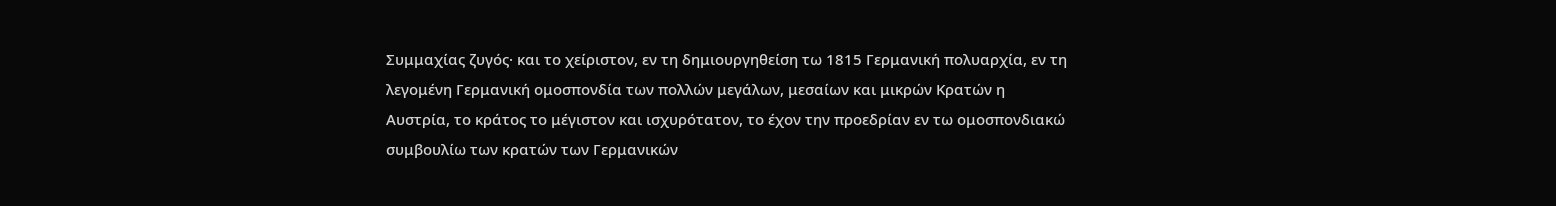Συμμαχίας ζυγός· και το χείριστον, εν τη δημιουργηθείση τω 1815 Γερμανική πολυαρχία, εν τη λεγομένη Γερμανική ομοσπονδία των πολλών μεγάλων, μεσαίων και μικρών Κρατών η Αυστρία, το κράτος το μέγιστον και ισχυρότατον, το έχον την προεδρίαν εν τω ομοσπονδιακώ συμβουλίω των κρατών των Γερμανικών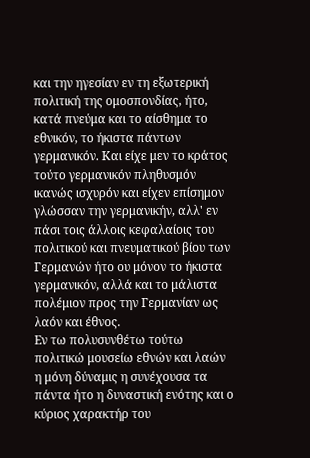και την ηγεσίαν εν τη εξωτερική πολιτική της ομοσπονδίας, ήτο, κατά πνεύμα και το αίσθημα το εθνικόν, το ήκιστα πάντων γερμανικόν. Και είχε μεν το κράτος τούτο γερμανικόν πληθυσμόν ικανώς ισχυρόν και είχεν επίσημον γλώσσαν την γερμανικήν, αλλ' εν πάσι τοις άλλοις κεφαλαίοις του πολιτικού και πνευματικού βίου των Γερμανών ήτο ου μόνον το ήκιστα γερμανικόν, αλλά και το μάλιστα πολέμιον προς την Γερμανίαν ως λαόν και έθνος.
Εν τω πολυσυνθέτω τούτω πολιτικώ μουσείω εθνών και λαών η μόνη δύναμις η συνέχουσα τα πάντα ήτο η δυναστική ενότης και ο κύριος χαρακτήρ του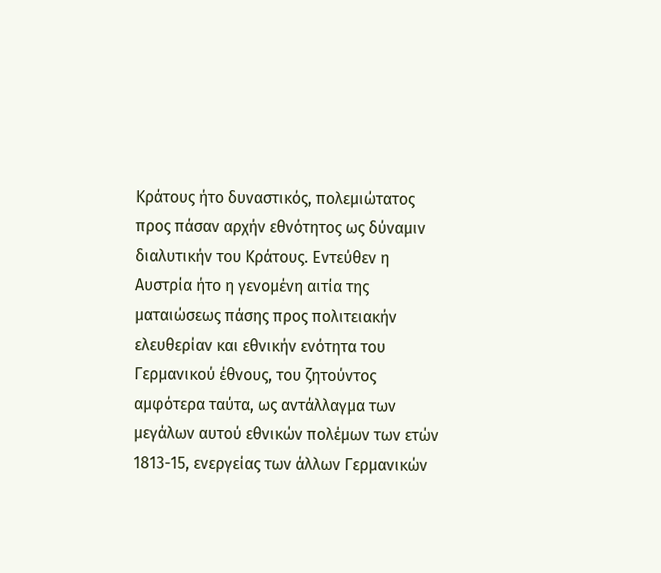Κράτους ήτο δυναστικός, πολεμιώτατος προς πάσαν αρχήν εθνότητος ως δύναμιν διαλυτικήν του Κράτους. Εντεύθεν η Αυστρία ήτο η γενομένη αιτία της ματαιώσεως πάσης προς πολιτειακήν ελευθερίαν και εθνικήν ενότητα του Γερμανικού έθνους, του ζητούντος αμφότερα ταύτα, ως αντάλλαγμα των μεγάλων αυτού εθνικών πολέμων των ετών 1813-15, ενεργείας των άλλων Γερμανικών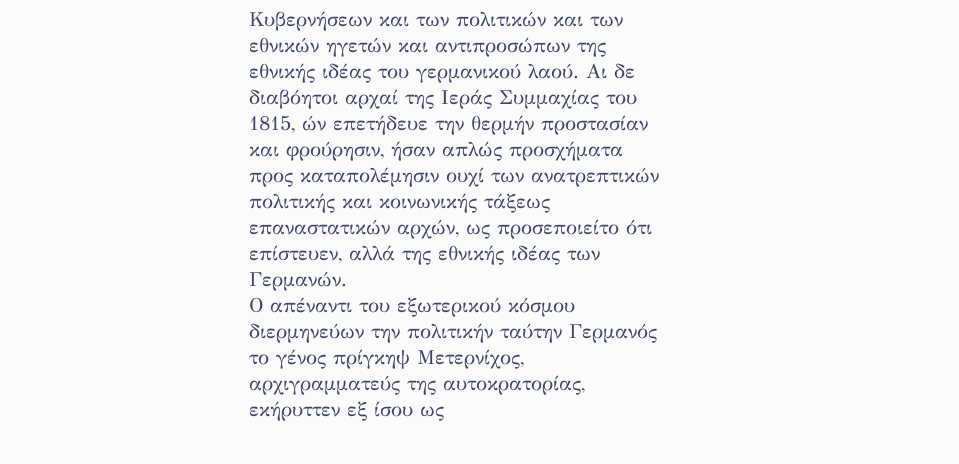Κυβερνήσεων και των πολιτικών και των εθνικών ηγετών και αντιπροσώπων της εθνικής ιδέας του γερμανικού λαού. Αι δε διαβόητοι αρχαί της Ιεράς Συμμαχίας του 1815, ών επετήδευε την θερμήν προστασίαν και φρούρησιν, ήσαν απλώς προσχήματα προς καταπολέμησιν ουχί των ανατρεπτικών πολιτικής και κοινωνικής τάξεως επαναστατικών αρχών, ως προσεποιείτο ότι επίστευεν, αλλά της εθνικής ιδέας των Γερμανών.
Ο απέναντι του εξωτερικού κόσμου διερμηνεύων την πολιτικήν ταύτην Γερμανός το γένος πρίγκηψ Μετερνίχος, αρχιγραμματεύς της αυτοκρατορίας, εκήρυττεν εξ ίσου ως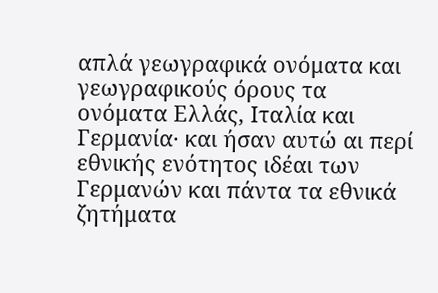απλά γεωγραφικά ονόματα και γεωγραφικούς όρους τα ονόματα Ελλάς, Ιταλία και Γερμανία· και ήσαν αυτώ αι περί εθνικής ενότητος ιδέαι των Γερμανών και πάντα τα εθνικά ζητήματα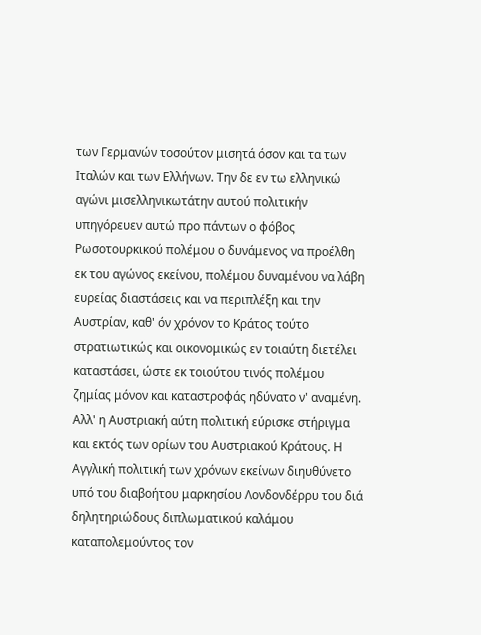των Γερμανών τοσούτον μισητά όσον και τα των Ιταλών και των Ελλήνων. Την δε εν τω ελληνικώ αγώνι μισελληνικωτάτην αυτού πολιτικήν υπηγόρευεν αυτώ προ πάντων ο φόβος Ρωσοτουρκικού πολέμου ο δυνάμενος να προέλθη εκ του αγώνος εκείνου, πολέμου δυναμένου να λάβη ευρείας διαστάσεις και να περιπλέξη και την Αυστρίαν, καθ' όν χρόνον το Κράτος τούτο στρατιωτικώς και οικονομικώς εν τοιαύτη διετέλει καταστάσει, ώστε εκ τοιούτου τινός πολέμου ζημίας μόνον και καταστροφάς ηδύνατο ν' αναμένη. Αλλ' η Αυστριακή αύτη πολιτική εύρισκε στήριγμα και εκτός των ορίων του Αυστριακού Κράτους. Η Αγγλική πολιτική των χρόνων εκείνων διηυθύνετο υπό του διαβοήτου μαρκησίου Λονδονδέρρυ του διά δηλητηριώδους διπλωματικού καλάμου καταπολεμούντος τον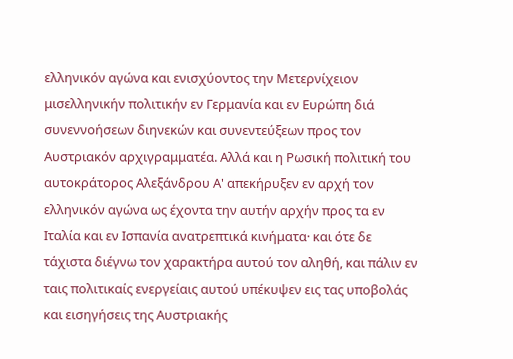ελληνικόν αγώνα και ενισχύοντος την Μετερνίχειον μισελληνικήν πολιτικήν εν Γερμανία και εν Ευρώπη διά συνεννοήσεων διηνεκών και συνεντεύξεων προς τον Αυστριακόν αρχιγραμματέα. Αλλά και η Ρωσική πολιτική του αυτοκράτορος Αλεξάνδρου Α' απεκήρυξεν εν αρχή τον ελληνικόν αγώνα ως έχοντα την αυτήν αρχήν προς τα εν Ιταλία και εν Ισπανία ανατρεπτικά κινήματα· και ότε δε τάχιστα διέγνω τον χαρακτήρα αυτού τον αληθή, και πάλιν εν ταις πολιτικαίς ενεργείαις αυτού υπέκυψεν εις τας υποβολάς και εισηγήσεις της Αυστριακής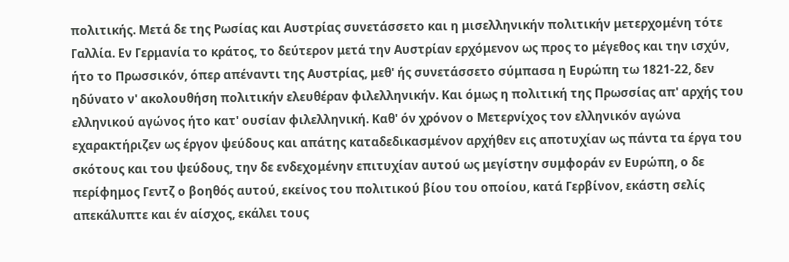πολιτικής. Μετά δε της Ρωσίας και Αυστρίας συνετάσσετο και η μισελληνικήν πολιτικήν μετερχομένη τότε Γαλλία. Εν Γερμανία το κράτος, το δεύτερον μετά την Αυστρίαν ερχόμενον ως προς το μέγεθος και την ισχύν, ήτο το Πρωσσικόν, όπερ απέναντι της Αυστρίας, μεθ' ής συνετάσσετο σύμπασα η Ευρώπη τω 1821-22, δεν ηδύνατο ν' ακολουθήση πολιτικήν ελευθέραν φιλελληνικήν. Και όμως η πολιτική της Πρωσσίας απ' αρχής του ελληνικού αγώνος ήτο κατ' ουσίαν φιλελληνική. Καθ' όν χρόνον ο Μετερνίχος τον ελληνικόν αγώνα εχαρακτήριζεν ως έργον ψεύδους και απάτης καταδεδικασμένον αρχήθεν εις αποτυχίαν ως πάντα τα έργα του σκότους και του ψεύδους, την δε ενδεχομένην επιτυχίαν αυτού ως μεγίστην συμφοράν εν Ευρώπη, ο δε περίφημος Γεντζ ο βοηθός αυτού, εκείνος του πολιτικού βίου του οποίου, κατά Γερβίνον, εκάστη σελίς απεκάλυπτε και έν αίσχος, εκάλει τους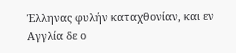Έλληνας φυλήν καταχθονίαν, και εν Αγγλία δε ο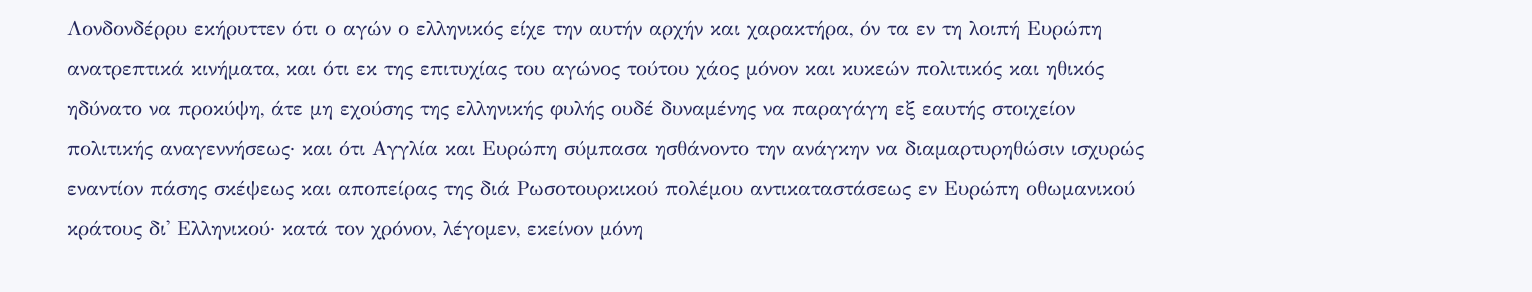Λονδονδέρρυ εκήρυττεν ότι ο αγών ο ελληνικός είχε την αυτήν αρχήν και χαρακτήρα, όν τα εν τη λοιπή Ευρώπη ανατρεπτικά κινήματα, και ότι εκ της επιτυχίας του αγώνος τούτου χάος μόνον και κυκεών πολιτικός και ηθικός ηδύνατο να προκύψη, άτε μη εχούσης της ελληνικής φυλής ουδέ δυναμένης να παραγάγη εξ εαυτής στοιχείον πολιτικής αναγεννήσεως· και ότι Αγγλία και Ευρώπη σύμπασα ησθάνοντο την ανάγκην να διαμαρτυρηθώσιν ισχυρώς εναντίον πάσης σκέψεως και αποπείρας της διά Ρωσοτουρκικού πολέμου αντικαταστάσεως εν Ευρώπη οθωμανικού κράτους δι' Ελληνικού· κατά τον χρόνον, λέγομεν, εκείνον μόνη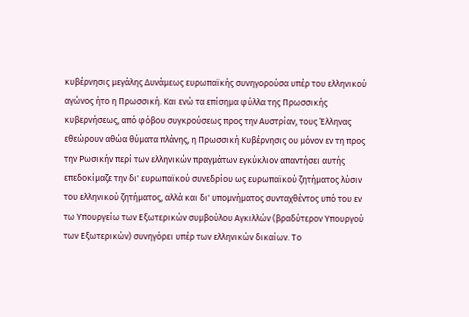κυβέρνησις μεγάλης Δυνάμεως ευρωπαϊκής συνηγορούσα υπέρ του ελληνικού αγώνος ήτο η Πρωσσική. Και ενώ τα επίσημα φύλλα της Πρωσσικής κυβερνήσεως, από φόβου συγκρούσεως προς την Αυστρίαν, τους Έλληνας εθεώρουν αθώα θύματα πλάνης, η Πρωσσική Κυβέρνησις ου μόνον εν τη προς την Ρωσικήν περί των ελληνικών πραγμάτων εγκύκλιον απαντήσει αυτής επεδοκίμαζε την δι' ευρωπαϊκού συνεδρίου ως ευρωπαϊκού ζητήματος λύσιν του ελληνικού ζητήματος, αλλά και δι' υπομνήματος συνταχθέντος υπό του εν τω Υπουργείω των Εξωτερικών συμβούλου Αγκιλλών (βραδύτερον Υπουργού των Εξωτερικών) συνηγόρει υπέρ των ελληνικών δικαίων. Το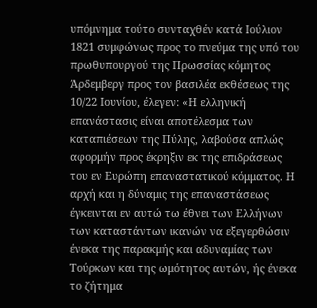υπόμνημα τούτο συνταχθέν κατά Ιούλιον 1821 συμφώνως προς το πνεύμα της υπό του πρωθυπουργού της Πρωσσίας κόμητος Άρδεμβεργ προς τον βασιλέα εκθέσεως της 10/22 Ιουνίου, έλεγεν: «Η ελληνική επανάστασις είναι αποτέλεσμα των καταπιέσεων της Πύλης, λαβούσα απλώς αφορμήν προς έκρηξιν εκ της επιδράσεως του εν Ευρώπη επαναστατικού κόμματος. Η αρχή και η δύναμις της επαναστάσεως έγκεινται εν αυτώ τω έθνει των Ελλήνων των καταστάντων ικανών να εξεγερθώσιν ένεκα της παρακμής και αδυναμίας των Τούρκων και της ωμότητος αυτών, ής ένεκα το ζήτημα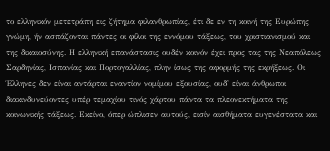το ελληνικόν μετετράπη εις ζήτημα φιλανθρωπίας, έτι δε εν τη κοινή της Ευρώπης γνώμη, ήν ασπάζονται πάντες οι φίλοι της εννόμου τάξεως, του χριστιανισμού και της δικαιοσύνης. Η ελληνική επανάστασις ουδέν κοινόν έχει προς τας της Νεαπόλεως Σαρδηνίας, Ισπανίας και Πορτογαλλίας, πλην ίσως της αφορμής της εκρήξεως. Οι Έλληνες δεν είναι αντάρται εναντίον νομίμου εξουσίας, ουδ' είναι άνθρωποι διακινδυνεύοντες υπέρ τεμαχίου τινός χάρτου πάντα τα πλεονεκτήματα της κοινωνικής τάξεως. Εκείνο, όπερ ώπλισεν αυτούς, εισίν αισθήματα ευγενέστατα και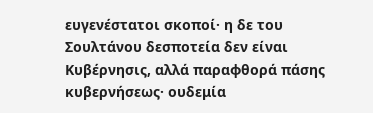ευγενέστατοι σκοποί· η δε του Σουλτάνου δεσποτεία δεν είναι Κυβέρνησις, αλλά παραφθορά πάσης κυβερνήσεως· ουδεμία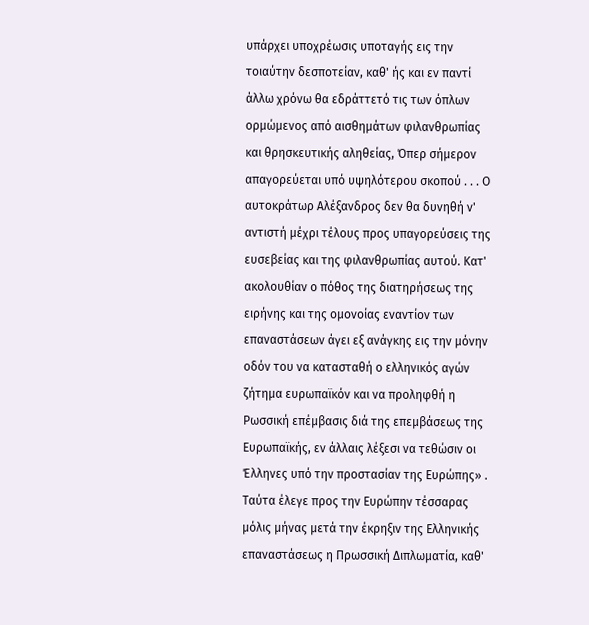υπάρχει υποχρέωσις υποταγής εις την τοιαύτην δεσποτείαν, καθ' ής και εν παντί άλλω χρόνω θα εδράττετό τις των όπλων ορμώμενος από αισθημάτων φιλανθρωπίας και θρησκευτικής αληθείας, Όπερ σήμερον απαγορεύεται υπό υψηλότερου σκοπού . . . Ο αυτοκράτωρ Αλέξανδρος δεν θα δυνηθή ν' αντιστή μέχρι τέλους προς υπαγορεύσεις της ευσεβείας και της φιλανθρωπίας αυτού. Κατ' ακολουθίαν ο πόθος της διατηρήσεως της ειρήνης και της ομονοίας εναντίον των επαναστάσεων άγει εξ ανάγκης εις την μόνην οδόν του να κατασταθή ο ελληνικός αγών ζήτημα ευρωπαϊκόν και να προληφθή η Ρωσσική επέμβασις διά της επεμβάσεως της Ευρωπαϊκής, εν άλλαις λέξεσι να τεθώσιν οι Έλληνες υπό την προστασίαν της Ευρώπης» .
Ταύτα έλεγε προς την Ευρώπην τέσσαρας μόλις μήνας μετά την έκρηξιν της Ελληνικής επαναστάσεως η Πρωσσική Διπλωματία, καθ'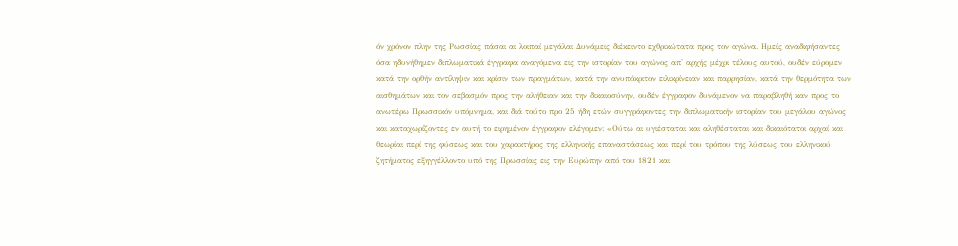όν χρόνον πλην της Ρωσσίας πάσαι αι λοιπαί μεγάλαι Δυνάμεις διέκειντο εχθρικώτατα προς τον αγώνα. Ημείς αναδιφήσαντες όσα ηδυνήθημεν διπλωματικά έγγραφα αναγόμενα εις την ιστορίαν του αγώνος απ' αρχής μέχρι τέλους αυτού, ουδέν εύρομεν κατά την ορθήν αντίληψιν και κρίσιν των πραγμάτων, κατά την ανυπόκριτον ειλικρίνειαν και παρρησίαν, κατά την θερμότητα των αισθημάτων και τον σεβασμόν προς την αλήθειαν και την δικαιοσύνην, ουδέν έγγραφον δυνάμενον να παραβληθή καν προς το ανωτέρω Πρωσσικόν υπόμνημα, και διά τούτο προ 25 ήδη ετών συγγράφοντες την διπλωματικήν ιστορίαν του μεγάλου αγώνος και καταχωρίζοντες εν αυτή το ειρημένον έγγραφον ελέγομεν: «Ούτω αι υγιέσταται και αληθέσταται και δικαιότατοι αρχαί και θεωρίαι περί της φύσεως και του χαρακτήρος της ελληνικής επαναστάσεως και περί του τρόπου της λύσεως του ελληνικού ζητήματος εξηγγέλλοντο υπό της Πρωσσίας εις την Ευρώπην από του 1821 και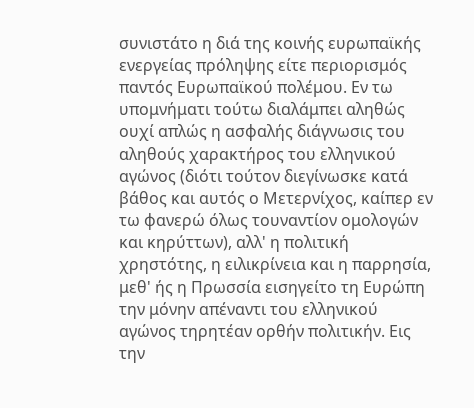συνιστάτο η διά της κοινής ευρωπαϊκής ενεργείας πρόληψης είτε περιορισμός παντός Ευρωπαϊκού πολέμου. Εν τω υπομνήματι τούτω διαλάμπει αληθώς ουχί απλώς η ασφαλής διάγνωσις του αληθούς χαρακτήρος του ελληνικού αγώνος (διότι τούτον διεγίνωσκε κατά βάθος και αυτός ο Μετερνίχος, καίπερ εν τω φανερώ όλως τουναντίον ομολογών και κηρύττων), αλλ' η πολιτική χρηστότης, η ειλικρίνεια και η παρρησία, μεθ' ής η Πρωσσία εισηγείτο τη Ευρώπη την μόνην απέναντι του ελληνικού αγώνος τηρητέαν ορθήν πολιτικήν. Εις την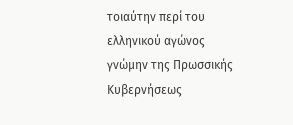τοιαύτην περί του ελληνικού αγώνος γνώμην της Πρωσσικής Κυβερνήσεως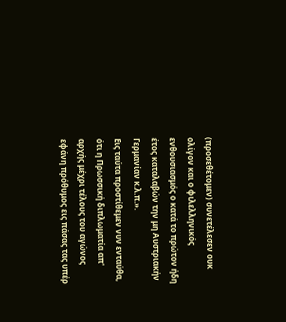(προσεθέτομεν) συνετέλεσεν ουκ ολίγον και ο φιλελληνικός ενθουσιασμός ο κατά το πρώτον ήδη έτος καταλαβών την μη Αυστριακήν Γερμανίαν κ.λ.π.».
Εις ταύτα προστίθεμεν νυν ενταύθα, ότι η Πρωσσική διπλωματία απ' αρχής μέχρι τέλους του αγώνος εφάνη πρόθυμος εις πάσας τας υπέρ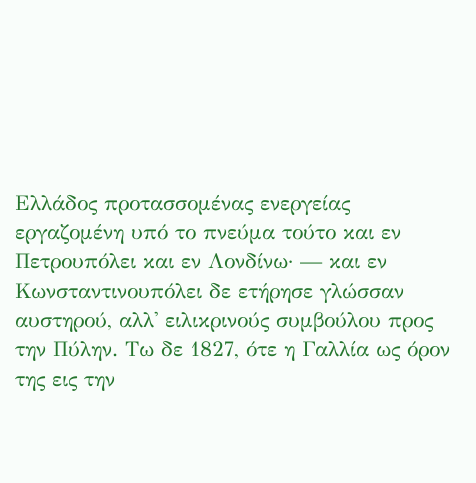Ελλάδος προτασσομένας ενεργείας εργαζομένη υπό το πνεύμα τούτο και εν Πετρουπόλει και εν Λονδίνω· — και εν Κωνσταντινουπόλει δε ετήρησε γλώσσαν αυστηρού, αλλ' ειλικρινούς συμβούλου προς την Πύλην. Τω δε 1827, ότε η Γαλλία ως όρον της εις την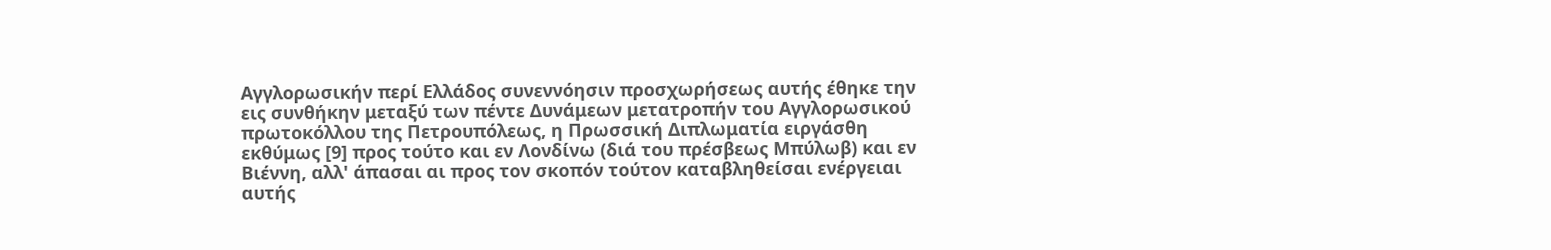Αγγλορωσικήν περί Ελλάδος συνεννόησιν προσχωρήσεως αυτής έθηκε την εις συνθήκην μεταξύ των πέντε Δυνάμεων μετατροπήν του Αγγλορωσικού πρωτοκόλλου της Πετρουπόλεως, η Πρωσσική Διπλωματία ειργάσθη εκθύμως [9] προς τούτο και εν Λονδίνω (διά του πρέσβεως Μπύλωβ) και εν Βιέννη, αλλ' άπασαι αι προς τον σκοπόν τούτον καταβληθείσαι ενέργειαι αυτής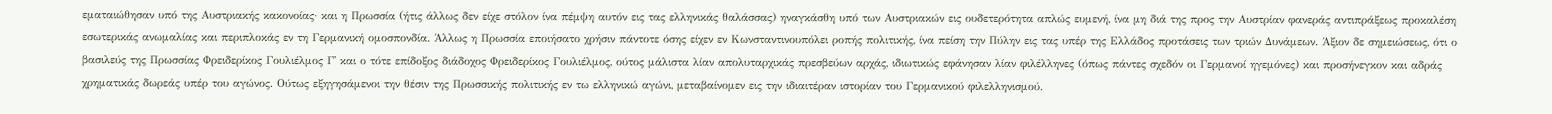εματαιώθησαν υπό της Αυστριακής κακονοίας· και η Πρωσσία (ήτις άλλως δεν είχε στόλον ίνα πέμψη αυτόν εις τας ελληνικάς θαλάσσας) ηναγκάσθη υπό των Αυστριακών εις ουδετερότητα απλώς ευμενή, ίνα μη διά της προς την Αυστρίαν φανεράς αντιπράξεως προκαλέση εσωτερικάς ανωμαλίας και περιπλοκάς εν τη Γερμανική ομοσπονδία. Άλλως η Πρωσσία εποιήσατο χρήσιν πάντοτε όσης είχεν εν Κωνσταντινουπόλει ροπής πολιτικής, ίνα πείση την Πύλην εις τας υπέρ της Ελλάδος προτάσεις των τριών Δυνάμεων. Άξιον δε σημειώσεως, ότι ο βασιλεύς της Πρωσσίας Φρειδερίκος Γουλιέλμος Γ' και ο τότε επίδοξος διάδοχος Φρειδερίκος Γουλιέλμος, ούτος μάλιστα λίαν απολυταρχικάς πρεσβεύων αρχάς, ιδιωτικώς εφάνησαν λίαν φιλέλληνες (όπως πάντες σχεδόν οι Γερμανοί ηγεμόνες) και προσήνεγκον και αδράς χρηματικάς δωρεάς υπέρ του αγώνος. Ούτως εξηγησάμενοι την θέσιν της Πρωσσικής πολιτικής εν τω ελληνικώ αγώνι, μεταβαίνομεν εις την ιδιαιτέραν ιστορίαν του Γερμανικού φιλελληνισμού.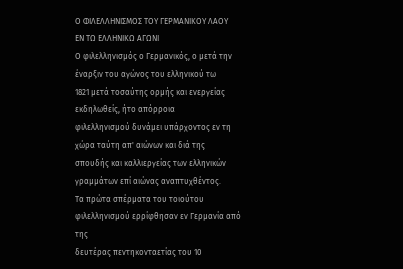Ο ΦΙΛΕΛΛΗΝΙΣΜΟΣ ΤΟΥ ΓΕΡΜΑΝΙΚΟΥ ΛΑΟΥ
ΕΝ ΤΩ ΕΛΛΗΝΙΚΩ ΑΓΩΝΙ
Ο φιλελληνισμός ο Γερμανικός, ο μετά την έναρξιν του αγώνος του ελληνικού τω
1821 μετά τοσαύτης ορμής και ενεργείας εκδηλωθείς, ήτο απόρροια
φιλελληνισμού δυνάμει υπάρχοντος εν τη χώρα ταύτη απ' αιώνων και διά της
σπουδής και καλλιεργείας των ελληνικών γραμμάτων επί αιώνας αναπτυχθέντος.
Τα πρώτα σπέρματα του τοιούτου φιλελληνισμού ερρίφθησαν εν Γερμανία από της
δευτέρας πεντηκονταετίας του 10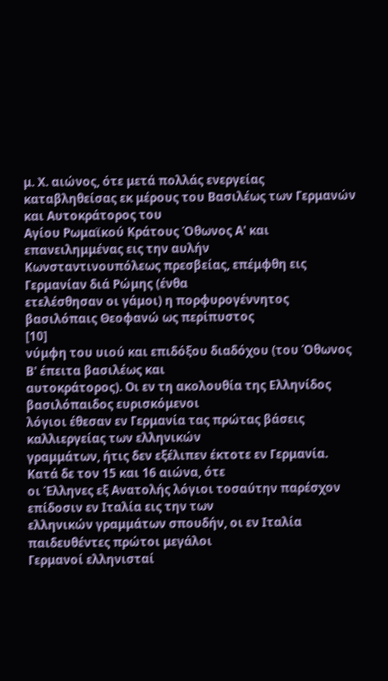μ. Χ. αιώνος, ότε μετά πολλάς ενεργείας
καταβληθείσας εκ μέρους του Βασιλέως των Γερμανών και Αυτοκράτορος του
Αγίου Ρωμαϊκού Κράτους Όθωνος Α' και επανειλημμένας εις την αυλήν
Κωνσταντινουπόλεως πρεσβείας, επέμφθη εις Γερμανίαν διά Ρώμης (ένθα
ετελέσθησαν οι γάμοι) η πορφυρογέννητος βασιλόπαις Θεοφανώ ως περίπυστος
[10]
νύμφη του υιού και επιδόξου διαδόχου (του Όθωνος Β' έπειτα βασιλέως και
αυτοκράτορος). Οι εν τη ακολουθία της Ελληνίδος βασιλόπαιδος ευρισκόμενοι
λόγιοι έθεσαν εν Γερμανία τας πρώτας βάσεις καλλιεργείας των ελληνικών
γραμμάτων, ήτις δεν εξέλιπεν έκτοτε εν Γερμανία. Κατά δε τον 15 και 16 αιώνα, ότε
οι Έλληνες εξ Ανατολής λόγιοι τοσαύτην παρέσχον επίδοσιν εν Ιταλία εις την των
ελληνικών γραμμάτων σπουδήν, οι εν Ιταλία παιδευθέντες πρώτοι μεγάλοι
Γερμανοί ελληνισταί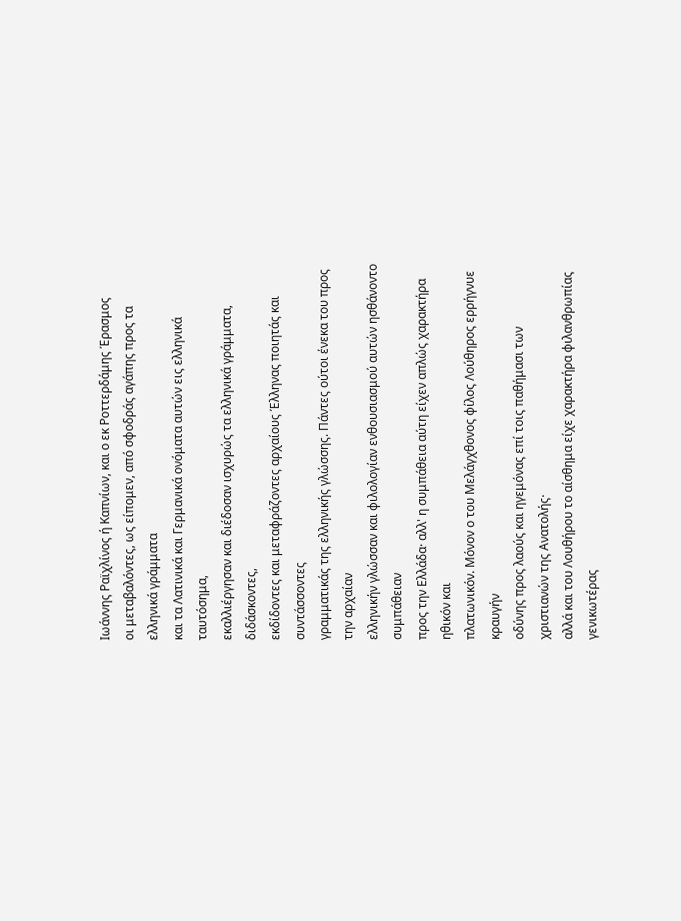Ιωάννης Ραϊχλίνος ή Καπνίων, και ο εκ Ροττερδάμης Έρασμος
οι μεταβαλόντες, ως είπομεν, από σφοδράς αγάπης προς τα ελληνικά γράμματα
και τα Λατινικά και Γερμανικά ονόματα αυτών εις ελληνικά ταυτόσημα,
εκαλλιέργησαν και διέδοσαν ισχυρώς τα ελληνικά γράμματα, διδάσκοντες,
εκδίδοντες και μεταφράζοντες αρχαίους Έλληνας ποιητάς και συντάσσοντες
γραμματικάς της ελληνικής γλώσσης. Πάντες ούτοι ένεκα του προς την αρχαίαν
ελληνικήν γλώσσαν και φιλολογίαν ενθουσιασμού αυτών ησθάνοντο συμπάθειαν
προς την Ελλάδα· αλλ' η συμπάθεια αύτη είχεν απλώς χαρακτήρα ηθικόν και
πλατωνικόν. Μόνον ο του Μελάγχθονος φίλος Λούθηρος ερρήγνυε κραυγήν
οδύνης προς λαούς και ηγεμόνας επί τοις παθήμασι των χριστιανών της Ανατολής·
αλλά και του Λουθήρου το αίσθημα είχε χαρακτήρα φιλανθρωπίας γενικωτέρας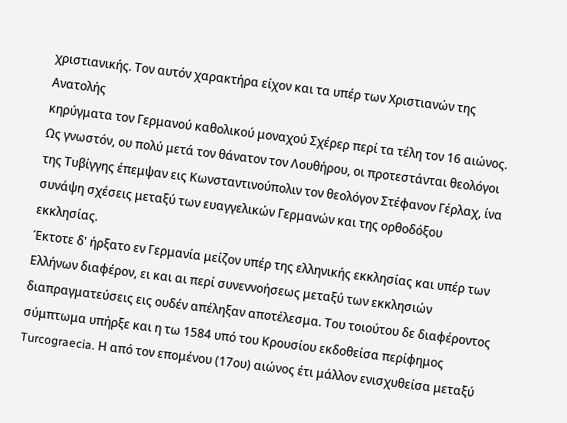χριστιανικής. Τον αυτόν χαρακτήρα είχον και τα υπέρ των Χριστιανών της Ανατολής
κηρύγματα τον Γερμανού καθολικού μοναχού Σχέρερ περί τα τέλη τον 16 αιώνος.
Ως γνωστόν, ου πολύ μετά τον θάνατον τον Λουθήρου, οι προτεστάνται θεολόγοι
της Τυβίγγης έπεμψαν εις Κωνσταντινούπολιν τον θεολόγον Στέφανον Γέρλαχ, ίνα
συνάψη σχέσεις μεταξύ των ευαγγελικών Γερμανών και της ορθοδόξου εκκλησίας.
Έκτοτε δ' ήρξατο εν Γερμανία μείζον υπέρ της ελληνικής εκκλησίας και υπέρ των
Ελλήνων διαφέρον, ει και αι περί συνεννοήσεως μεταξύ των εκκλησιών
διαπραγματεύσεις εις ουδέν απέληξαν αποτέλεσμα. Του τοιούτου δε διαφέροντος
σύμπτωμα υπήρξε και η τω 1584 υπό του Κρουσίου εκδοθείσα περίφημος
Turcograecia. Η από τον επομένου (17ου) αιώνος έτι μάλλον ενισχυθείσα μεταξύ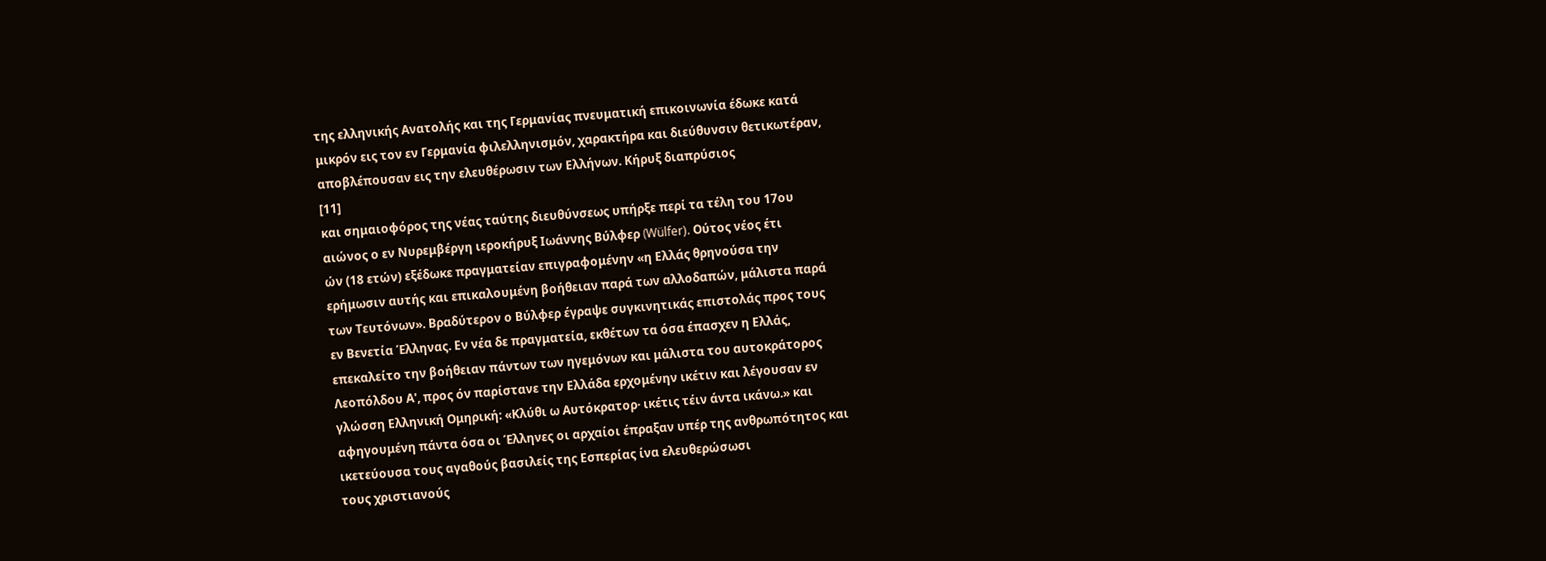της ελληνικής Ανατολής και της Γερμανίας πνευματική επικοινωνία έδωκε κατά
μικρόν εις τον εν Γερμανία φιλελληνισμόν, χαρακτήρα και διεύθυνσιν θετικωτέραν,
αποβλέπουσαν εις την ελευθέρωσιν των Ελλήνων. Κήρυξ διαπρύσιος
[11]
και σημαιοφόρος της νέας ταύτης διευθύνσεως υπήρξε περί τα τέλη του 17ου
αιώνος ο εν Νυρεμβέργη ιεροκήρυξ Ιωάννης Βύλφερ (Wülfer). Ούτος νέος έτι
ών (18 ετών) εξέδωκε πραγματείαν επιγραφομένην «η Ελλάς θρηνούσα την
ερήμωσιν αυτής και επικαλουμένη βοήθειαν παρά των αλλοδαπών, μάλιστα παρά
των Τευτόνων». Βραδύτερον ο Βύλφερ έγραψε συγκινητικάς επιστολάς προς τους
εν Βενετία Έλληνας. Εν νέα δε πραγματεία, εκθέτων τα όσα έπασχεν η Ελλάς,
επεκαλείτο την βοήθειαν πάντων των ηγεμόνων και μάλιστα του αυτοκράτορος
Λεοπόλδου Α', προς όν παρίστανε την Ελλάδα ερχομένην ικέτιν και λέγουσαν εν
γλώσση Ελληνική Ομηρική: «Κλύθι ω Αυτόκρατορ· ικέτις τέιν άντα ικάνω.» και
αφηγουμένη πάντα όσα οι Έλληνες οι αρχαίοι έπραξαν υπέρ της ανθρωπότητος και
ικετεύουσα τους αγαθούς βασιλείς της Εσπερίας ίνα ελευθερώσωσι
τους χριστιανούς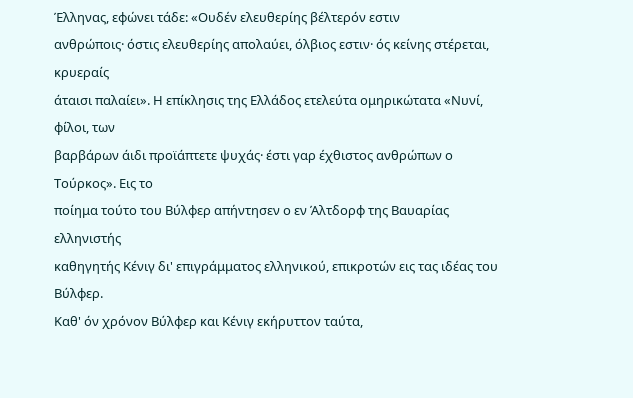Έλληνας, εφώνει τάδε: «Ουδέν ελευθερίης βέλτερόν εστιν
ανθρώποις· όστις ελευθερίης απολαύει, όλβιος εστιν· ός κείνης στέρεται, κρυεραίς
άταισι παλαίει». Η επίκλησις της Ελλάδος ετελεύτα ομηρικώτατα «Νυνί, φίλοι, των
βαρβάρων άιδι προϊάπτετε ψυχάς· έστι γαρ έχθιστος ανθρώπων ο Τούρκος». Εις το
ποίημα τούτο του Βύλφερ απήντησεν ο εν Άλτδορφ της Βαυαρίας ελληνιστής
καθηγητής Κένιγ δι' επιγράμματος ελληνικού, επικροτών εις τας ιδέας του Βύλφερ.
Καθ' όν χρόνον Βύλφερ και Κένιγ εκήρυττον ταύτα,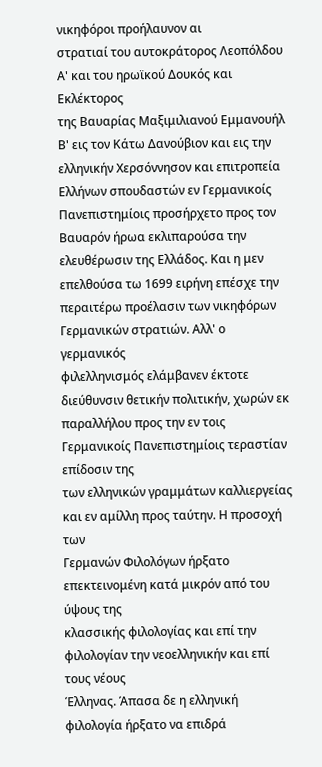νικηφόροι προήλαυνον αι
στρατιαί του αυτοκράτορος Λεοπόλδου Α' και του ηρωϊκού Δουκός και Εκλέκτορος
της Βαυαρίας Μαξιμιλιανού Εμμανουήλ Β' εις τον Κάτω Δανούβιον και εις την
ελληνικήν Χερσόννησον και επιτροπεία Ελλήνων σπουδαστών εν Γερμανικοίς
Πανεπιστημίοις προσήρχετο προς τον Βαυαρόν ήρωα εκλιπαρούσα την
ελευθέρωσιν της Ελλάδος. Και η μεν επελθούσα τω 1699 ειρήνη επέσχε την
περαιτέρω προέλασιν των νικηφόρων Γερμανικών στρατιών. Αλλ' ο γερμανικός
φιλελληνισμός ελάμβανεν έκτοτε διεύθυνσιν θετικήν πολιτικήν, χωρών εκ
παραλλήλου προς την εν τοις Γερμανικοίς Πανεπιστημίοις τεραστίαν επίδοσιν της
των ελληνικών γραμμάτων καλλιεργείας και εν αμίλλη προς ταύτην. Η προσοχή των
Γερμανών Φιλολόγων ήρξατο επεκτεινομένη κατά μικρόν από του ύψους της
κλασσικής φιλολογίας και επί την φιλολογίαν την νεοελληνικήν και επί τους νέους
Έλληνας. Άπασα δε η ελληνική φιλολογία ήρξατο να επιδρά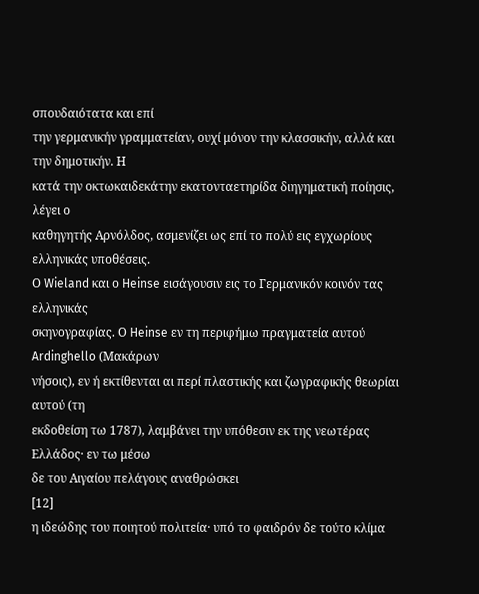σπουδαιότατα και επί
την γερμανικήν γραμματείαν, ουχί μόνον την κλασσικήν, αλλά και την δημοτικήν. Η
κατά την οκτωκαιδεκάτην εκατονταετηρίδα διηγηματική ποίησις, λέγει ο
καθηγητής Αρνόλδος, ασμενίζει ως επί το πολύ εις εγχωρίους ελληνικάς υποθέσεις.
Ο Wieland και ο Heinse εισάγουσιν εις το Γερμανικόν κοινόν τας ελληνικάς
σκηνογραφίας. Ο Heinse εν τη περιφήμω πραγματεία αυτού Ardinghello (Μακάρων
νήσοις), εν ή εκτίθενται αι περί πλαστικής και ζωγραφικής θεωρίαι αυτού (τη
εκδοθείση τω 1787), λαμβάνει την υπόθεσιν εκ της νεωτέρας Ελλάδος· εν τω μέσω
δε του Αιγαίου πελάγους αναθρώσκει
[12]
η ιδεώδης του ποιητού πολιτεία· υπό το φαιδρόν δε τούτο κλίμα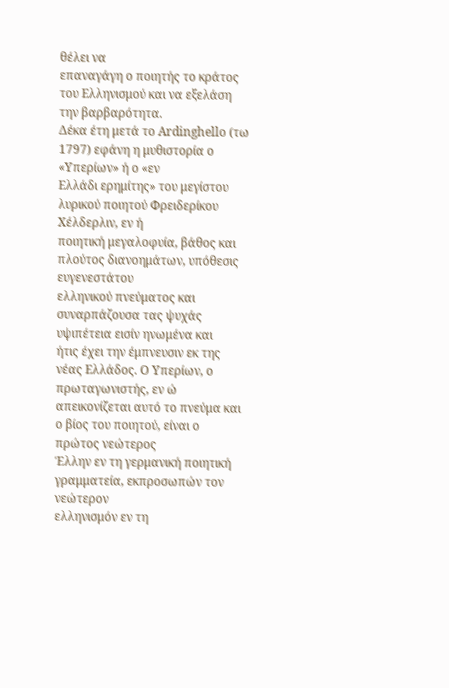θέλει να
επαναγάγη ο ποιητής το κράτος του Ελληνισμού και να εξελάση την βαρβαρότητα.
Δέκα έτη μετά το Ardinghello (τω 1797) εφάνη η μυθιστορία ο «Υπερίων» ή ο «εν
Ελλάδι ερημίτης» του μεγίστου λυρικού ποιητού Φρειδερίκου Χέλδερλιν, εν ή
ποιητική μεγαλοφυία, βάθος και πλούτος διανοημάτων, υπόθεσις ευγενεστάτου
ελληνικού πνεύματος και συναρπάζουσα τας ψυχάς υψιπέτεια εισίν ηνωμένα και
ήτις έχει την έμπνευσιν εκ της νέας Ελλάδος. Ο Υπερίων, ο πρωταγωνιστής, εν ώ
απεικονίζεται αυτό το πνεύμα και ο βίος του ποιητού, είναι ο πρώτος νεώτερος
Έλλην εν τη γερμανική ποιητική γραμματεία, εκπροσωπών τον νεώτερον
ελληνισμόν εν τη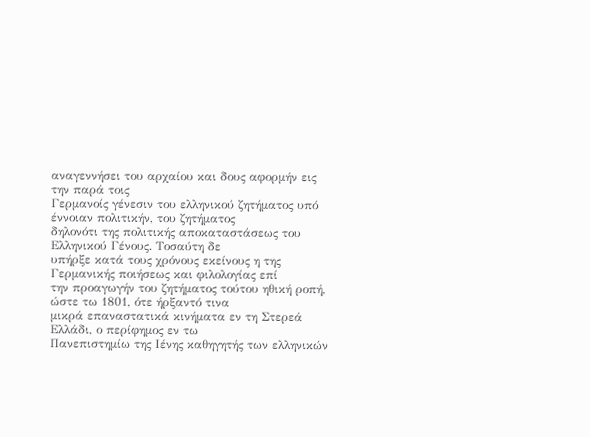αναγεννήσει του αρχαίου και δους αφορμήν εις την παρά τοις
Γερμανοίς γένεσιν του ελληνικού ζητήματος υπό έννοιαν πολιτικήν, του ζητήματος
δηλονότι της πολιτικής αποκαταστάσεως του Ελληνικού Γένους. Τοσαύτη δε
υπήρξε κατά τους χρόνους εκείνους η της Γερμανικής ποιήσεως και φιλολογίας επί
την προαγωγήν του ζητήματος τούτου ηθική ροπή, ώστε τω 1801, ότε ήρξαντό τινα
μικρά επαναστατικά κινήματα εν τη Στερεά Ελλάδι, ο περίφημος εν τω
Πανεπιστημίω της Ιένης καθηγητής των ελληνικών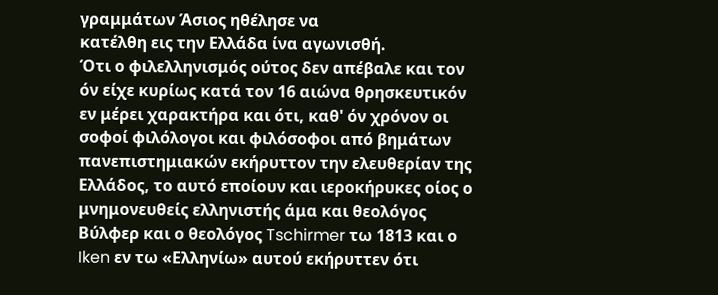γραμμάτων Άσιος ηθέλησε να
κατέλθη εις την Ελλάδα ίνα αγωνισθή.
Ότι ο φιλελληνισμός ούτος δεν απέβαλε και τον όν είχε κυρίως κατά τον 16 αιώνα θρησκευτικόν εν μέρει χαρακτήρα και ότι, καθ' όν χρόνον οι σοφοί φιλόλογοι και φιλόσοφοι από βημάτων πανεπιστημιακών εκήρυττον την ελευθερίαν της Ελλάδος, το αυτό εποίουν και ιεροκήρυκες οίος ο μνημονευθείς ελληνιστής άμα και θεολόγος Βύλφερ και ο θεολόγος Tschirmer τω 1813 και ο Iken εν τω «Ελληνίω» αυτού εκήρυττεν ότι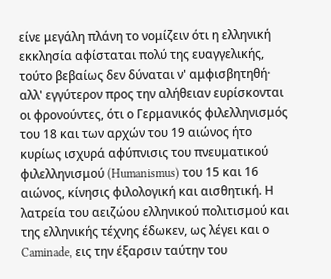είνε μεγάλη πλάνη το νομίζειν ότι η ελληνική εκκλησία αφίσταται πολύ της ευαγγελικής, τούτο βεβαίως δεν δύναται ν' αμφισβητηθή· αλλ' εγγύτερον προς την αλήθειαν ευρίσκονται οι φρονούντες, ότι ο Γερμανικός φιλελληνισμός του 18 και των αρχών του 19 αιώνος ήτο κυρίως ισχυρά αφύπνισις του πνευματικού φιλελληνισμού (Humanismus) του 15 και 16 αιώνος, κίνησις φιλολογική και αισθητική. Η λατρεία του αειζώου ελληνικού πολιτισμού και της ελληνικής τέχνης έδωκεν, ως λέγει και ο Caminade, εις την έξαρσιν ταύτην του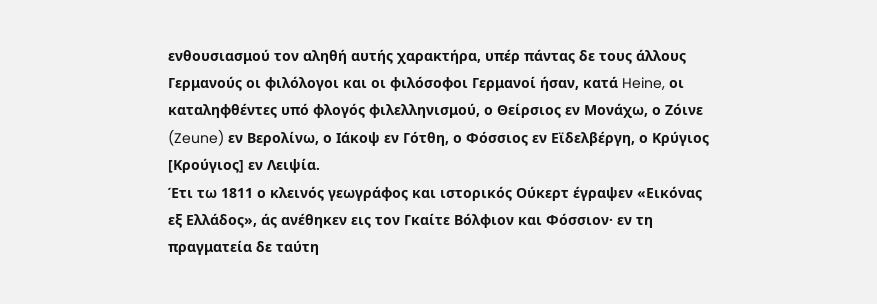ενθουσιασμού τον αληθή αυτής χαρακτήρα, υπέρ πάντας δε τους άλλους Γερμανούς οι φιλόλογοι και οι φιλόσοφοι Γερμανοί ήσαν, κατά Heine, οι καταληφθέντες υπό φλογός φιλελληνισμού, ο Θείρσιος εν Μονάχω, ο Ζόινε (Zeune) εν Βερολίνω, ο Ιάκοψ εν Γότθη, ο Φόσσιος εν Εϊδελβέργη, ο Κρύγιος [Κρούγιος] εν Λειψία.
Έτι τω 1811 ο κλεινός γεωγράφος και ιστορικός Ούκερτ έγραψεν «Εικόνας εξ Ελλάδος», άς ανέθηκεν εις τον Γκαίτε Βόλφιον και Φόσσιον· εν τη πραγματεία δε ταύτη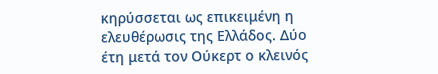κηρύσσεται ως επικειμένη η ελευθέρωσις της Ελλάδος. Δύο έτη μετά τον Ούκερτ ο κλεινός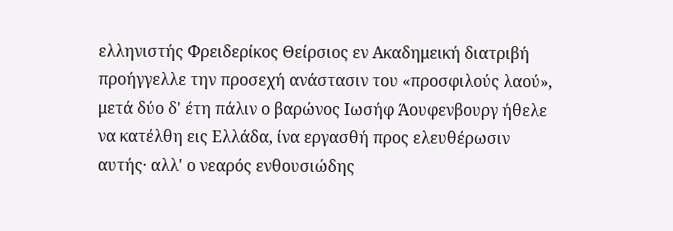ελληνιστής Φρειδερίκος Θείρσιος εν Ακαδημεική διατριβή προήγγελλε την προσεχή ανάστασιν του «προσφιλούς λαού», μετά δύο δ' έτη πάλιν ο βαρώνος Ιωσήφ Άουφενβουργ ήθελε να κατέλθη εις Ελλάδα, ίνα εργασθή προς ελευθέρωσιν αυτής· αλλ' ο νεαρός ενθουσιώδης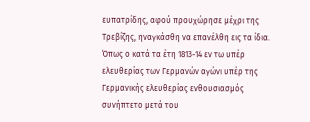ευπατρίδης, αφού προυχώρησε μέχρι της Τρεβίζης, ηναγκάσθη να επανέλθη εις τα ίδια. Όπως ο κατά τα έτη 1813-14 εν τω υπέρ ελευθερίας των Γερμανών αγώνι υπέρ της Γερμανικής ελευθερίας ενθουσιασμός συνήπτετο μετά του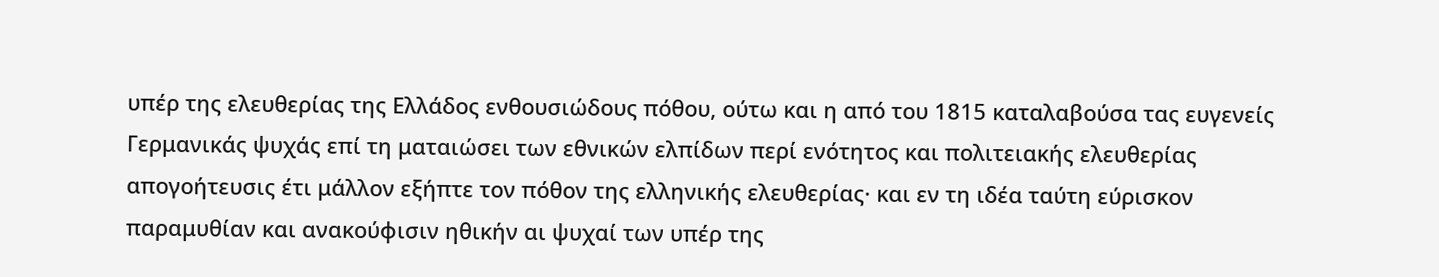υπέρ της ελευθερίας της Ελλάδος ενθουσιώδους πόθου, ούτω και η από του 1815 καταλαβούσα τας ευγενείς Γερμανικάς ψυχάς επί τη ματαιώσει των εθνικών ελπίδων περί ενότητος και πολιτειακής ελευθερίας απογοήτευσις έτι μάλλον εξήπτε τον πόθον της ελληνικής ελευθερίας· και εν τη ιδέα ταύτη εύρισκον παραμυθίαν και ανακούφισιν ηθικήν αι ψυχαί των υπέρ της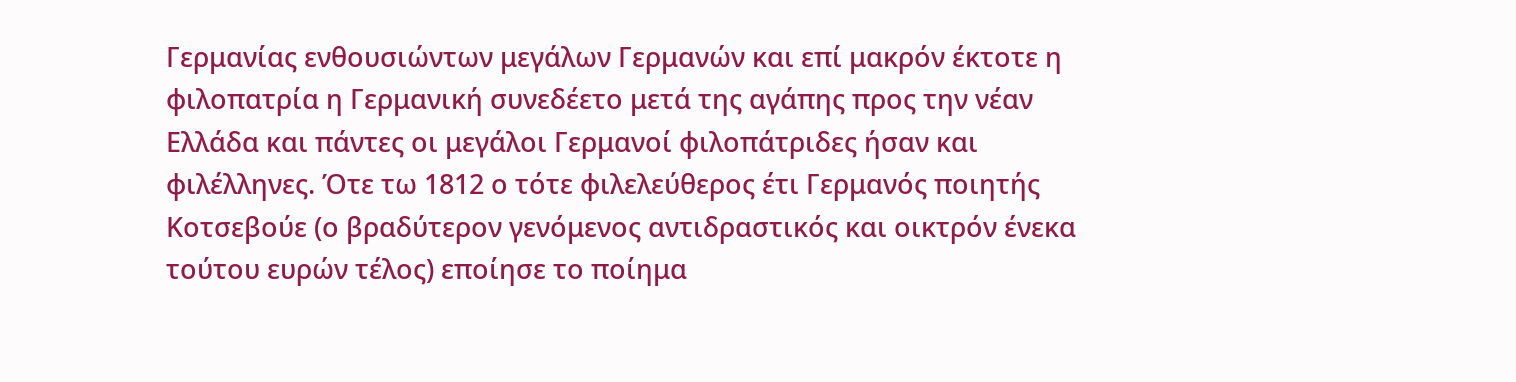Γερμανίας ενθουσιώντων μεγάλων Γερμανών και επί μακρόν έκτοτε η φιλοπατρία η Γερμανική συνεδέετο μετά της αγάπης προς την νέαν Ελλάδα και πάντες οι μεγάλοι Γερμανοί φιλοπάτριδες ήσαν και φιλέλληνες. Ότε τω 1812 ο τότε φιλελεύθερος έτι Γερμανός ποιητής Κοτσεβούε (ο βραδύτερον γενόμενος αντιδραστικός και οικτρόν ένεκα τούτου ευρών τέλος) εποίησε το ποίημα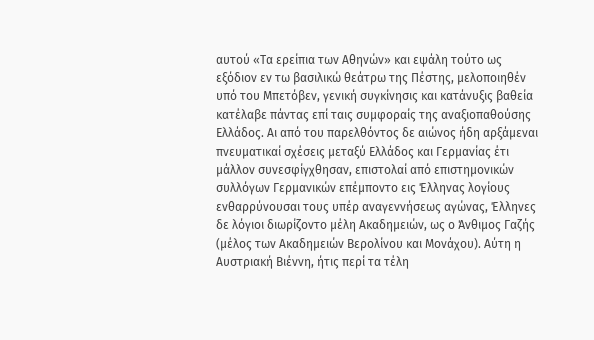αυτού «Τα ερείπια των Αθηνών» και εψάλη τούτο ως εξόδιον εν τω βασιλικώ θεάτρω της Πέστης, μελοποιηθέν υπό του Μπετόβεν, γενική συγκίνησις και κατάνυξις βαθεία κατέλαβε πάντας επί ταις συμφοραίς της αναξιοπαθούσης Ελλάδος. Αι από του παρελθόντος δε αιώνος ήδη αρξάμεναι πνευματικαί σχέσεις μεταξύ Ελλάδος και Γερμανίας έτι μάλλον συνεσφίγχθησαν, επιστολαί από επιστημονικών συλλόγων Γερμανικών επέμποντο εις Έλληνας λογίους ενθαρρύνουσαι τους υπέρ αναγεννήσεως αγώνας, Έλληνες δε λόγιοι διωρίζοντο μέλη Ακαδημειών, ως ο Άνθιμος Γαζής (μέλος των Ακαδημειών Βερολίνου και Μονάχου). Αύτη η Αυστριακή Βιέννη, ήτις περί τα τέλη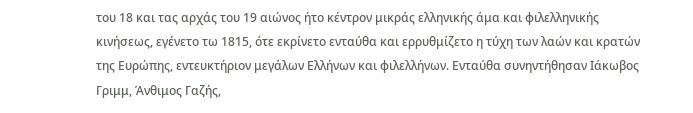του 18 και τας αρχάς του 19 αιώνος ήτο κέντρον μικράς ελληνικής άμα και φιλελληνικής κινήσεως, εγένετο τω 1815, ότε εκρίνετο ενταύθα και ερρυθμίζετο η τύχη των λαών και κρατών της Ευρώπης, εντευκτήριον μεγάλων Ελλήνων και φιλελλήνων. Ενταύθα συνηντήθησαν Ιάκωβος Γριμμ, Άνθιμος Γαζής,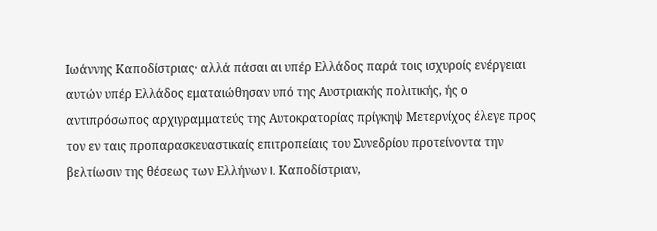Ιωάννης Καποδίστριας· αλλά πάσαι αι υπέρ Ελλάδος παρά τοις ισχυροίς ενέργειαι αυτών υπέρ Ελλάδος εματαιώθησαν υπό της Αυστριακής πολιτικής, ής ο αντιπρόσωπος αρχιγραμματεύς της Αυτοκρατορίας πρίγκηψ Μετερνίχος έλεγε προς τον εν ταις προπαρασκευαστικαίς επιτροπείαις του Συνεδρίου προτείνοντα την βελτίωσιν της θέσεως των Ελλήνων I. Καποδίστριαν,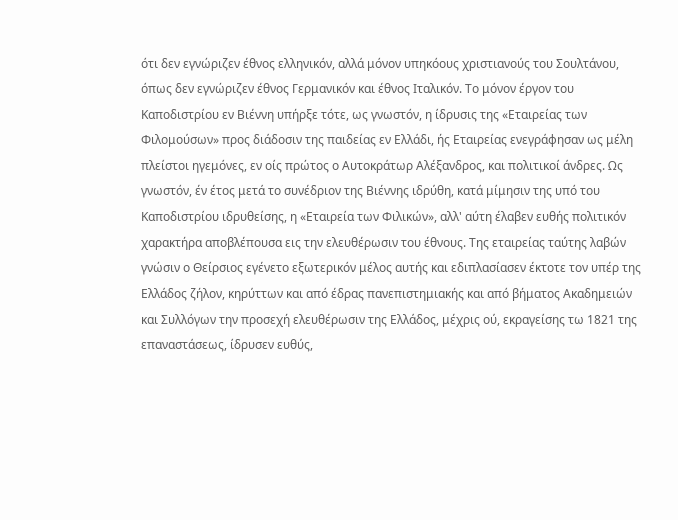ότι δεν εγνώριζεν έθνος ελληνικόν, αλλά μόνον υπηκόους χριστιανούς του Σουλτάνου, όπως δεν εγνώριζεν έθνος Γερμανικόν και έθνος Ιταλικόν. Το μόνον έργον του Καποδιστρίου εν Βιέννη υπήρξε τότε, ως γνωστόν, η ίδρυσις της «Εταιρείας των Φιλομούσων» προς διάδοσιν της παιδείας εν Ελλάδι, ής Εταιρείας ενεγράφησαν ως μέλη πλείστοι ηγεμόνες, εν οίς πρώτος ο Αυτοκράτωρ Αλέξανδρος, και πολιτικοί άνδρες. Ως γνωστόν, έν έτος μετά το συνέδριον της Βιέννης ιδρύθη, κατά μίμησιν της υπό του Καποδιστρίου ιδρυθείσης, η «Εταιρεία των Φιλικών», αλλ' αύτη έλαβεν ευθής πολιτικόν χαρακτήρα αποβλέπουσα εις την ελευθέρωσιν του έθνους. Της εταιρείας ταύτης λαβών γνώσιν ο Θείρσιος εγένετο εξωτερικόν μέλος αυτής και εδιπλασίασεν έκτοτε τον υπέρ της Ελλάδος ζήλον, κηρύττων και από έδρας πανεπιστημιακής και από βήματος Ακαδημειών και Συλλόγων την προσεχή ελευθέρωσιν της Ελλάδος, μέχρις ού, εκραγείσης τω 1821 της επαναστάσεως, ίδρυσεν ευθύς,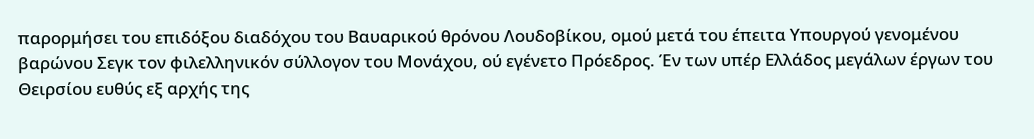παρορμήσει του επιδόξου διαδόχου του Βαυαρικού θρόνου Λουδοβίκου, ομού μετά του έπειτα Υπουργού γενομένου βαρώνου Σεγκ τον φιλελληνικόν σύλλογον του Μονάχου, ού εγένετο Πρόεδρος. Έν των υπέρ Ελλάδος μεγάλων έργων του Θειρσίου ευθύς εξ αρχής της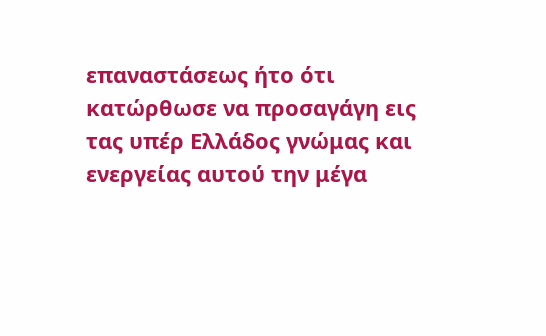επαναστάσεως ήτο ότι κατώρθωσε να προσαγάγη εις τας υπέρ Ελλάδος γνώμας και ενεργείας αυτού την μέγα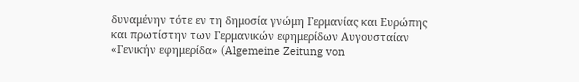δυναμένην τότε εν τη δημοσία γνώμη Γερμανίας και Ευρώπης και πρωτίστην των Γερμανικών εφημερίδων Αυγουσταίαν «Γενικήν εφημερίδα» (Algemeine Zeitung von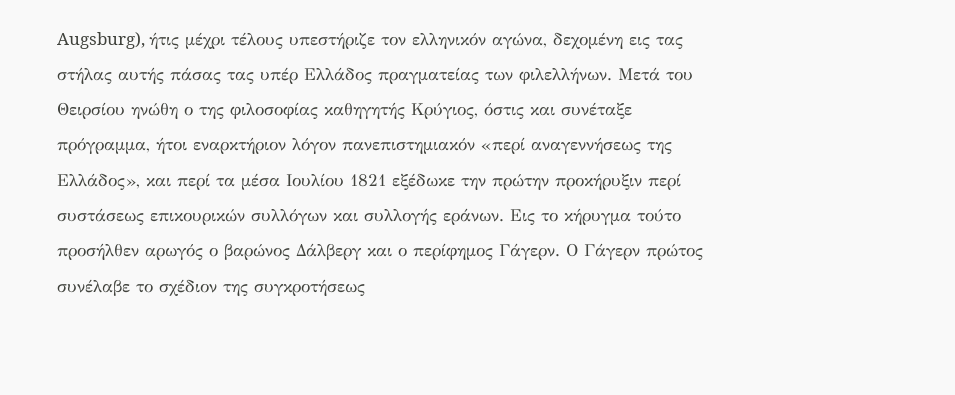Augsburg), ήτις μέχρι τέλους υπεστήριζε τον ελληνικόν αγώνα, δεχομένη εις τας στήλας αυτής πάσας τας υπέρ Ελλάδος πραγματείας των φιλελλήνων. Μετά του Θειρσίου ηνώθη ο της φιλοσοφίας καθηγητής Κρύγιος, όστις και συνέταξε πρόγραμμα, ήτοι εναρκτήριον λόγον πανεπιστημιακόν «περί αναγεννήσεως της Ελλάδος», και περί τα μέσα Ιουλίου 1821 εξέδωκε την πρώτην προκήρυξιν περί συστάσεως επικουρικών συλλόγων και συλλογής εράνων. Εις το κήρυγμα τούτο προσήλθεν αρωγός ο βαρώνος Δάλβεργ και ο περίφημος Γάγερν. Ο Γάγερν πρώτος συνέλαβε το σχέδιον της συγκροτήσεως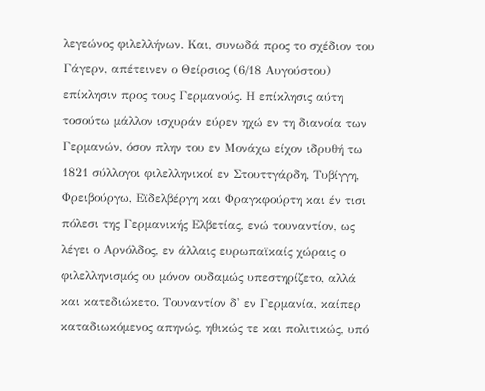λεγεώνος φιλελλήνων. Και, συνωδά προς το σχέδιον του Γάγερν, απέτεινεν ο Θείρσιος (6/18 Αυγούστου) επίκλησιν προς τους Γερμανούς. Η επίκλησις αύτη τοσούτω μάλλον ισχυράν εύρεν ηχώ εν τη διανοία των Γερμανών, όσον πλην του εν Μονάχω είχον ιδρυθή τω 1821 σύλλογοι φιλελληνικοί εν Στουττγάρδη, Τυβίγγη, Φρειβούργω, Εϊδελβέργη και Φραγκφούρτη και έν τισι πόλεσι της Γερμανικής Ελβετίας, ενώ τουναντίον, ως λέγει ο Αρνόλδος, εν άλλαις ευρωπαϊκαίς χώραις ο φιλελληνισμός ου μόνον ουδαμώς υπεστηρίζετο, αλλά και κατεδιώκετο. Τουναντίον δ' εν Γερμανία, καίπερ καταδιωκόμενος απηνώς, ηθικώς τε και πολιτικώς, υπό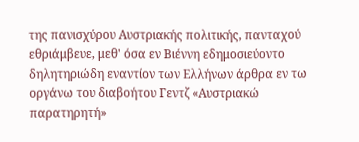της πανισχύρου Αυστριακής πολιτικής, πανταχού εθριάμβευε, μεθ' όσα εν Βιέννη εδημοσιεύοντο δηλητηριώδη εναντίον των Ελλήνων άρθρα εν τω οργάνω του διαβοήτου Γεντζ «Αυστριακώ παρατηρητή»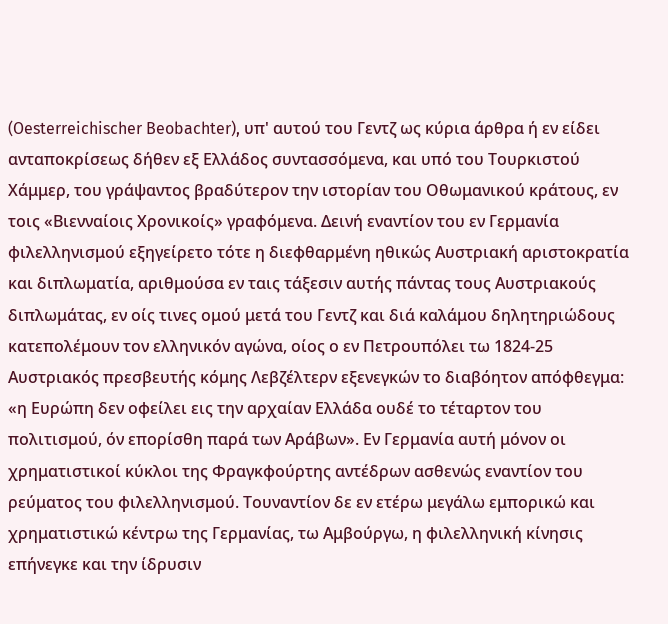(Oesterreichischer Beobachter), υπ' αυτού του Γεντζ ως κύρια άρθρα ή εν είδει ανταποκρίσεως δήθεν εξ Ελλάδος συντασσόμενα, και υπό του Τουρκιστού Χάμμερ, του γράψαντος βραδύτερον την ιστορίαν του Οθωμανικού κράτους, εν τοις «Βιενναίοις Χρονικοίς» γραφόμενα. Δεινή εναντίον του εν Γερμανία φιλελληνισμού εξηγείρετο τότε η διεφθαρμένη ηθικώς Αυστριακή αριστοκρατία και διπλωματία, αριθμούσα εν ταις τάξεσιν αυτής πάντας τους Αυστριακούς διπλωμάτας, εν οίς τινες ομού μετά του Γεντζ και διά καλάμου δηλητηριώδους κατεπολέμουν τον ελληνικόν αγώνα, οίος ο εν Πετρουπόλει τω 1824-25 Αυστριακός πρεσβευτής κόμης Λεβζέλτερν εξενεγκών το διαβόητον απόφθεγμα: «η Ευρώπη δεν οφείλει εις την αρχαίαν Ελλάδα ουδέ το τέταρτον του πολιτισμού, όν επορίσθη παρά των Αράβων». Εν Γερμανία αυτή μόνον οι χρηματιστικοί κύκλοι της Φραγκφούρτης αντέδρων ασθενώς εναντίον του ρεύματος του φιλελληνισμού. Τουναντίον δε εν ετέρω μεγάλω εμπορικώ και χρηματιστικώ κέντρω της Γερμανίας, τω Αμβούργω, η φιλελληνική κίνησις επήνεγκε και την ίδρυσιν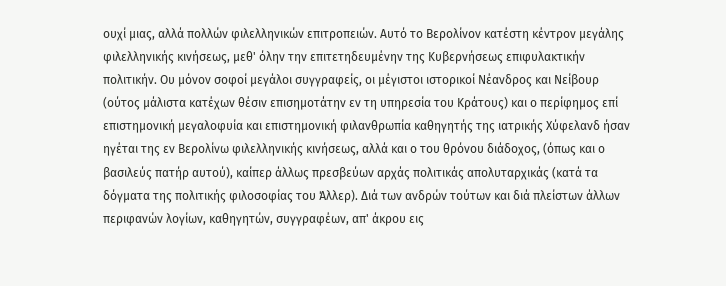ουχί μιας, αλλά πολλών φιλελληνικών επιτροπειών. Αυτό το Βερολίνον κατέστη κέντρον μεγάλης φιλελληνικής κινήσεως, μεθ' όλην την επιτετηδευμένην της Κυβερνήσεως επιφυλακτικήν πολιτικήν. Ου μόνον σοφοί μεγάλοι συγγραφείς, οι μέγιστοι ιστορικοί Νέανδρος και Νείβουρ (ούτος μάλιστα κατέχων θέσιν επισημοτάτην εν τη υπηρεσία του Κράτους) και ο περίφημος επί επιστημονική μεγαλοφυία και επιστημονική φιλανθρωπία καθηγητής της ιατρικής Χύφελανδ ήσαν ηγέται της εν Βερολίνω φιλελληνικής κινήσεως, αλλά και ο του θρόνου διάδοχος, (όπως και ο βασιλεύς πατήρ αυτού), καίπερ άλλως πρεσβεύων αρχάς πολιτικάς απολυταρχικάς (κατά τα δόγματα της πολιτικής φιλοσοφίας του Άλλερ). Διά των ανδρών τούτων και διά πλείστων άλλων περιφανών λογίων, καθηγητών, συγγραφέων, απ' άκρου εις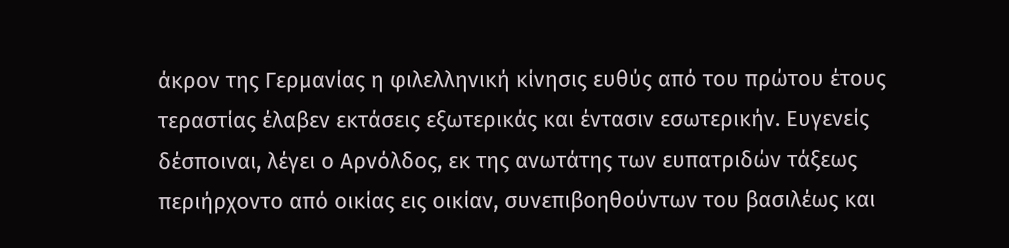άκρον της Γερμανίας η φιλελληνική κίνησις ευθύς από του πρώτου έτους τεραστίας έλαβεν εκτάσεις εξωτερικάς και έντασιν εσωτερικήν. Ευγενείς δέσποιναι, λέγει ο Αρνόλδος, εκ της ανωτάτης των ευπατριδών τάξεως περιήρχοντο από οικίας εις οικίαν, συνεπιβοηθούντων του βασιλέως και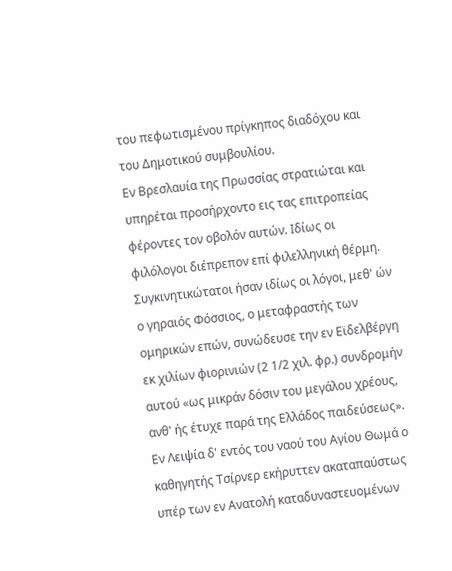του πεφωτισμένου πρίγκηπος διαδόχου και του Δημοτικού συμβουλίου.
Εν Βρεσλαυία της Πρωσσίας στρατιώται και υπηρέται προσήρχοντο εις τας επιτροπείας φέροντες τον οβολόν αυτών. Ιδίως οι φιλόλογοι διέπρεπον επί φιλελληνική θέρμη. Συγκινητικώτατοι ήσαν ιδίως οι λόγοι, μεθ' ών ο γηραιός Φόσσιος, ο μεταφραστής των ομηρικών επών, συνώδευσε την εν Εϊδελβέργη εκ χιλίων φιορινιών (2 1/2 χιλ. φρ.) συνδρομήν αυτού «ως μικράν δόσιν του μεγάλου χρέους, ανθ' ής έτυχε παρά της Ελλάδος παιδεύσεως». Εν Λειψία δ' εντός του ναού του Αγίου Θωμά ο καθηγητής Τσίρνερ εκήρυττεν ακαταπαύστως υπέρ των εν Ανατολή καταδυναστευομένων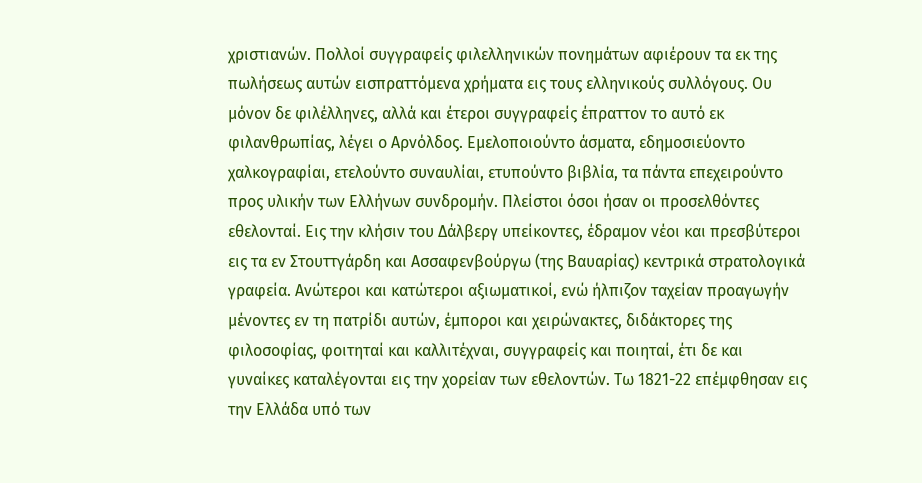χριστιανών. Πολλοί συγγραφείς φιλελληνικών πονημάτων αφιέρουν τα εκ της πωλήσεως αυτών εισπραττόμενα χρήματα εις τους ελληνικούς συλλόγους. Ου μόνον δε φιλέλληνες, αλλά και έτεροι συγγραφείς έπραττον το αυτό εκ φιλανθρωπίας, λέγει ο Αρνόλδος. Εμελοποιούντο άσματα, εδημοσιεύοντο χαλκογραφίαι, ετελούντο συναυλίαι, ετυπούντο βιβλία, τα πάντα επεχειρούντο προς υλικήν των Ελλήνων συνδρομήν. Πλείστοι όσοι ήσαν οι προσελθόντες εθελονταί. Εις την κλήσιν του Δάλβεργ υπείκοντες, έδραμον νέοι και πρεσβύτεροι εις τα εν Στουττγάρδη και Ασσαφενβούργω (της Βαυαρίας) κεντρικά στρατολογικά γραφεία. Ανώτεροι και κατώτεροι αξιωματικοί, ενώ ήλπιζον ταχείαν προαγωγήν μένοντες εν τη πατρίδι αυτών, έμποροι και χειρώνακτες, διδάκτορες της φιλοσοφίας, φοιτηταί και καλλιτέχναι, συγγραφείς και ποιηταί, έτι δε και γυναίκες καταλέγονται εις την χορείαν των εθελοντών. Τω 1821-22 επέμφθησαν εις την Ελλάδα υπό των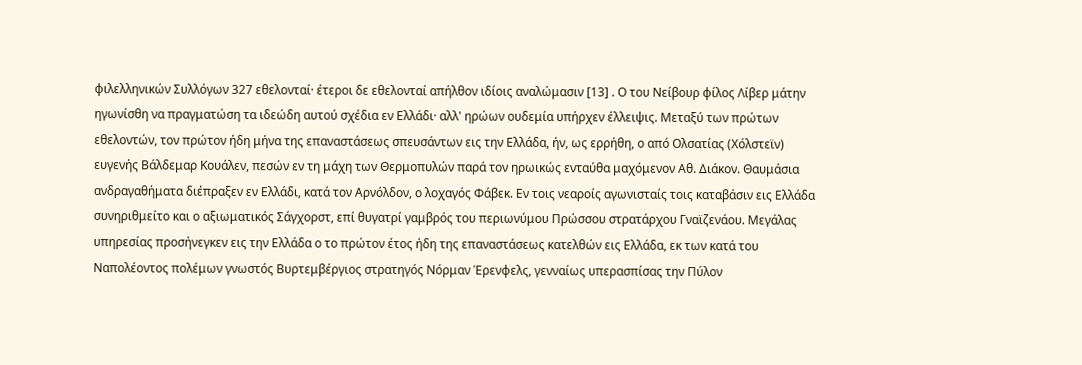φιλελληνικών Συλλόγων 327 εθελονταί· έτεροι δε εθελονταί απήλθον ιδίοις αναλώμασιν [13] . Ο του Νείβουρ φίλος Λίβερ μάτην ηγωνίσθη να πραγματώση τα ιδεώδη αυτού σχέδια εν Ελλάδι· αλλ' ηρώων ουδεμία υπήρχεν έλλειψις. Μεταξύ των πρώτων εθελοντών, τον πρώτον ήδη μήνα της επαναστάσεως σπευσάντων εις την Ελλάδα, ήν, ως ερρήθη, ο από Ολσατίας (Χόλστεϊν) ευγενής Βάλδεμαρ Κουάλεν, πεσών εν τη μάχη των Θερμοπυλών παρά τον ηρωικώς ενταύθα μαχόμενον Αθ. Διάκον. Θαυμάσια ανδραγαθήματα διέπραξεν εν Ελλάδι, κατά τον Αρνόλδον, ο λοχαγός Φάβεκ. Εν τοις νεαροίς αγωνισταίς τοις καταβάσιν εις Ελλάδα συνηριθμείτο και ο αξιωματικός Σάγχορστ, επί θυγατρί γαμβρός του περιωνύμου Πρώσσου στρατάρχου Γναϊζενάου. Μεγάλας υπηρεσίας προσήνεγκεν εις την Ελλάδα ο το πρώτον έτος ήδη της επαναστάσεως κατελθών εις Ελλάδα, εκ των κατά του Ναπολέοντος πολέμων γνωστός Βυρτεμβέργιος στρατηγός Νόρμαν Έρενφελς, γενναίως υπερασπίσας την Πύλον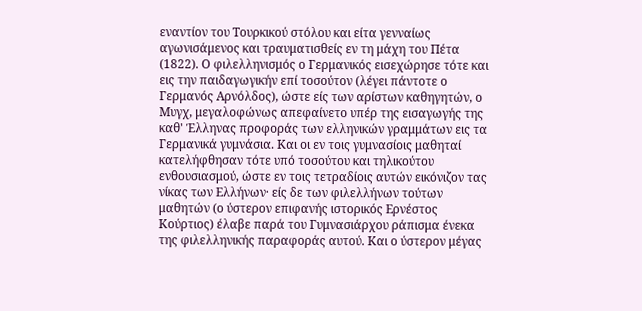εναντίον του Τουρκικού στόλου και είτα γενναίως αγωνισάμενος και τραυματισθείς εν τη μάχη του Πέτα (1822). Ο φιλελληνισμός ο Γερμανικός εισεχώρησε τότε και εις την παιδαγωγικήν επί τοσούτον (λέγει πάντοτε ο Γερμανός Αρνόλδος), ώστε είς των αρίστων καθηγητών, ο Μυγχ, μεγαλοφώνως απεφαίνετο υπέρ της εισαγωγής της καθ' Έλληνας προφοράς των ελληνικών γραμμάτων εις τα Γερμανικά γυμνάσια. Και οι εν τοις γυμνασίοις μαθηταί κατελήφθησαν τότε υπό τοσούτου και τηλικούτου ενθουσιασμού, ώστε εν τοις τετραδίοις αυτών εικόνιζον τας νίκας των Ελλήνων· είς δε των φιλελλήνων τούτων μαθητών (ο ύστερον επιφανής ιστορικός Ερνέστος Κούρτιος) έλαβε παρά του Γυμνασιάρχου ράπισμα ένεκα της φιλελληνικής παραφοράς αυτού. Και ο ύστερον μέγας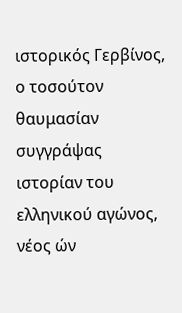ιστορικός Γερβίνος, ο τοσούτον θαυμασίαν συγγράψας ιστορίαν του ελληνικού αγώνος, νέος ών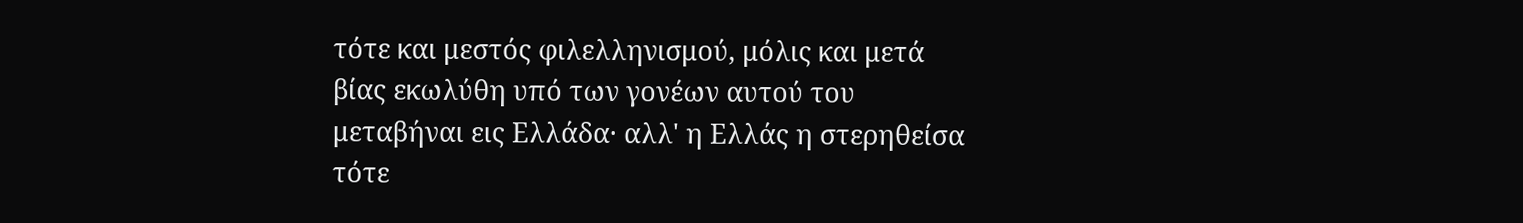τότε και μεστός φιλελληνισμού, μόλις και μετά βίας εκωλύθη υπό των γονέων αυτού του μεταβήναι εις Ελλάδα· αλλ' η Ελλάς η στερηθείσα τότε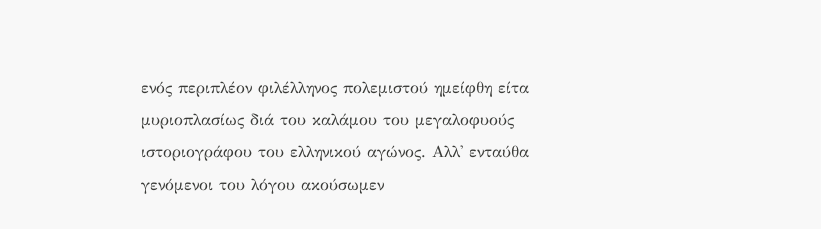ενός περιπλέον φιλέλληνος πολεμιστού ημείφθη είτα μυριοπλασίως διά του καλάμου του μεγαλοφυούς ιστοριογράφου του ελληνικού αγώνος. Αλλ' ενταύθα γενόμενοι του λόγου ακούσωμεν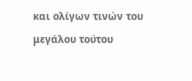και ολίγων τινών του μεγάλου τούτου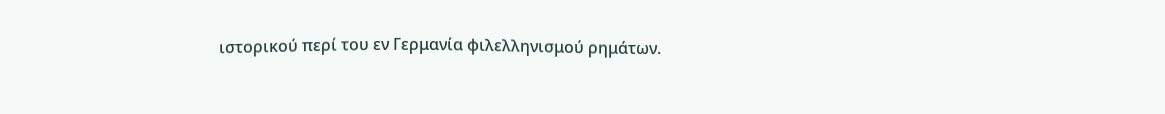ιστορικού περί του εν Γερμανία φιλελληνισμού ρημάτων.